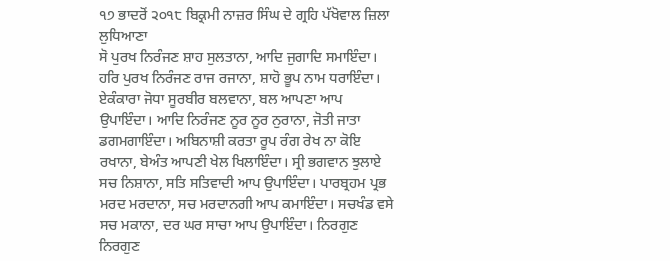੧੭ ਭਾਦਰੋਂ ੨੦੧੮ ਬਿਕ੍ਰਮੀ ਨਾਜ਼ਰ ਸਿੰਘ ਦੇ ਗ੍ਰਹਿ ਪੱਖੋਵਾਲ ਜ਼ਿਲਾ ਲੁਧਿਆਣਾ
ਸੋ ਪੁਰਖ ਨਿਰੰਜਣ ਸ਼ਾਹ ਸੁਲਤਾਨਾ, ਆਦਿ ਜੁਗਾਦਿ ਸਮਾਇੰਦਾ। ਹਰਿ ਪੁਰਖ ਨਿਰੰਜਣ ਰਾਜ ਰਜਾਨਾ, ਸ਼ਾਹੋ ਭੂਪ ਨਾਮ ਧਰਾਇੰਦਾ। ਏਕੰਕਾਰਾ ਜੋਧਾ ਸੂਰਬੀਰ ਬਲਵਾਨਾ, ਬਲ ਆਪਣਾ ਆਪ ਉਪਾਇੰਦਾ। ਆਦਿ ਨਿਰੰਜਣ ਨੂਰ ਨੂਰ ਨੁਰਾਨਾ, ਜੋਤੀ ਜਾਤਾ ਡਗਮਗਾਇੰਦਾ। ਅਬਿਨਾਸ਼ੀ ਕਰਤਾ ਰੂਪ ਰੰਗ ਰੇਖ ਨਾ ਕੋਇ ਰਖਾਨਾ, ਬੇਅੰਤ ਆਪਣੀ ਖੇਲ ਖਿਲਾਇੰਦਾ। ਸ੍ਰੀ ਭਗਵਾਨ ਝੁਲਾਏ ਸਚ ਨਿਸ਼ਾਨਾ, ਸਤਿ ਸਤਿਵਾਦੀ ਆਪ ਉਪਾਇੰਦਾ। ਪਾਰਬ੍ਰਹਮ ਪ੍ਰਭ ਮਰਦ ਮਰਦਾਨਾ, ਸਚ ਮਰਦਾਨਗੀ ਆਪ ਕਮਾਇੰਦਾ। ਸਚਖੰਡ ਵਸੇ ਸਚ ਮਕਾਨਾ, ਦਰ ਘਰ ਸਾਚਾ ਆਪ ਉਪਾਇੰਦਾ। ਨਿਰਗੁਣ ਨਿਰਗੁਣ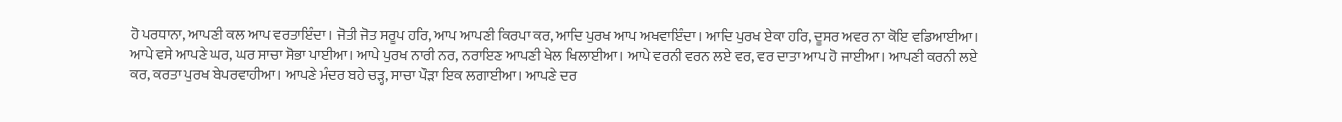ਹੋ ਪਰਧਾਨਾ, ਆਪਣੀ ਕਲ ਆਪ ਵਰਤਾਇੰਦਾ। ਜੋਤੀ ਜੋਤ ਸਰੂਪ ਹਰਿ, ਆਪ ਆਪਣੀ ਕਿਰਪਾ ਕਰ, ਆਦਿ ਪੁਰਖ ਆਪ ਅਖਵਾਇੰਦਾ। ਆਦਿ ਪੁਰਖ ਏਕਾ ਹਰਿ, ਦੂਸਰ ਅਵਰ ਨਾ ਕੋਇ ਵਡਿਆਈਆ। ਆਪੇ ਵਸੇ ਆਪਣੇ ਘਰ, ਘਰ ਸਾਚਾ ਸੋਭਾ ਪਾਈਆ। ਆਪੇ ਪੁਰਖ ਨਾਰੀ ਨਰ, ਨਰਾਇਣ ਆਪਣੀ ਖੇਲ ਖਿਲਾਈਆ। ਆਪੇ ਵਰਨੀ ਵਰਨ ਲਏ ਵਰ, ਵਰ ਦਾਤਾ ਆਪ ਹੋ ਜਾਈਆ। ਆਪਣੀ ਕਰਨੀ ਲਏ ਕਰ, ਕਰਤਾ ਪੁਰਖ ਬੇਪਰਵਾਹੀਆ। ਆਪਣੇ ਮੰਦਰ ਬਹੇ ਚੜ੍ਹ, ਸਾਚਾ ਪੌੜਾ ਇਕ ਲਗਾਈਆ। ਆਪਣੇ ਦਰ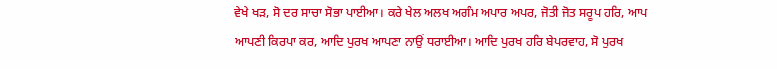ਵੇਖੇ ਖੜ, ਸੋ ਦਰ ਸਾਚਾ ਸੋਭਾ ਪਾਈਆ। ਕਰੇ ਖੇਲ ਅਲਖ ਅਗੰਮ ਅਪਾਰ ਅਪਰ, ਜੋਤੀ ਜੋਤ ਸਰੂਪ ਹਰਿ, ਆਪ ਆਪਣੀ ਕਿਰਪਾ ਕਰ, ਆਦਿ ਪੁਰਖ ਆਪਣਾ ਨਾਉਂ ਧਰਾਈਆ। ਆਦਿ ਪੁਰਖ ਹਰਿ ਬੇਪਰਵਾਹ, ਸੋ ਪੁਰਖ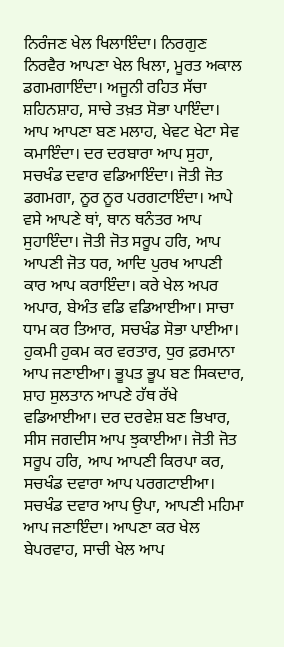ਨਿਰੰਜਣ ਖੇਲ ਖਿਲਾਇੰਦਾ। ਨਿਰਗੁਣ ਨਿਰਵੈਰ ਆਪਣਾ ਖੇਲ ਖਿਲਾ, ਮੂਰਤ ਅਕਾਲ ਡਗਮਗਾਇੰਦਾ। ਅਜੂਨੀ ਰਹਿਤ ਸੱਚਾ ਸ਼ਹਿਨਸ਼ਾਹ, ਸਾਚੇ ਤਖ਼ਤ ਸੋਭਾ ਪਾਇੰਦਾ। ਆਪ ਆਪਣਾ ਬਣ ਮਲਾਹ, ਖੇਵਟ ਖੇਟਾ ਸੇਵ ਕਮਾਇੰਦਾ। ਦਰ ਦਰਬਾਰਾ ਆਪ ਸੁਹਾ, ਸਚਖੰਡ ਦਵਾਰ ਵਡਿਆਇੰਦਾ। ਜੋਤੀ ਜੋਤ ਡਗਮਗਾ, ਨੂਰ ਨੂਰ ਪਰਗਟਾਇੰਦਾ। ਆਪੇ ਵਸੇ ਆਪਣੇ ਥਾਂ, ਥਾਨ ਥਨੰਤਰ ਆਪ ਸੁਹਾਇੰਦਾ। ਜੋਤੀ ਜੋਤ ਸਰੂਪ ਹਰਿ, ਆਪ ਆਪਣੀ ਜੋਤ ਧਰ, ਆਦਿ ਪੁਰਖ ਆਪਣੀ ਕਾਰ ਆਪ ਕਰਾਇੰਦਾ। ਕਰੇ ਖੇਲ ਅਪਰ ਅਪਾਰ, ਬੇਅੰਤ ਵਡਿ ਵਡਿਆਈਆ। ਸਾਚਾ ਧਾਮ ਕਰ ਤਿਆਰ, ਸਚਖੰਡ ਸੋਭਾ ਪਾਈਆ। ਹੁਕਮੀ ਹੁਕਮ ਕਰ ਵਰਤਾਰ, ਧੁਰ ਫ਼ਰਮਾਨਾ ਆਪ ਜਣਾਈਆ। ਭੂਪਤ ਭੂਪ ਬਣ ਸਿਕਦਾਰ, ਸ਼ਾਹ ਸੁਲਤਾਨ ਆਪਣੇ ਹੱਥ ਰੱਖੇ ਵਡਿਆਈਆ। ਦਰ ਦਰਵੇਸ਼ ਬਣ ਭਿਖਾਰ, ਸੀਸ ਜਗਦੀਸ ਆਪ ਝੁਕਾਈਆ। ਜੋਤੀ ਜੋਤ ਸਰੂਪ ਹਰਿ, ਆਪ ਆਪਣੀ ਕਿਰਪਾ ਕਰ, ਸਚਖੰਡ ਦਵਾਰਾ ਆਪ ਪਰਗਟਾਈਆ। ਸਚਖੰਡ ਦਵਾਰ ਆਪ ਉਪਾ, ਆਪਣੀ ਮਹਿਮਾ ਆਪ ਜਣਾਇੰਦਾ। ਆਪਣਾ ਕਰ ਖੇਲ ਬੇਪਰਵਾਹ, ਸਾਚੀ ਖੇਲ ਆਪ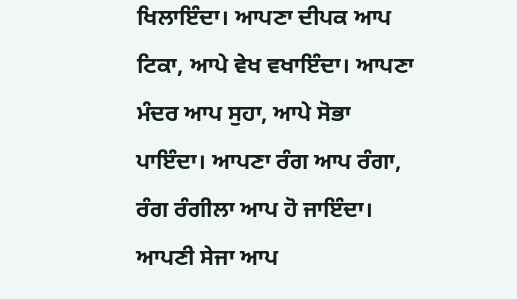ਖਿਲਾਇੰਦਾ। ਆਪਣਾ ਦੀਪਕ ਆਪ ਟਿਕਾ, ਆਪੇ ਵੇਖ ਵਖਾਇੰਦਾ। ਆਪਣਾ ਮੰਦਰ ਆਪ ਸੁਹਾ, ਆਪੇ ਸੋਭਾ ਪਾਇੰਦਾ। ਆਪਣਾ ਰੰਗ ਆਪ ਰੰਗਾ, ਰੰਗ ਰੰਗੀਲਾ ਆਪ ਹੋ ਜਾਇੰਦਾ। ਆਪਣੀ ਸੇਜਾ ਆਪ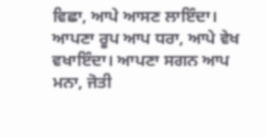ਵਿਛਾ, ਆਪੇ ਆਸਣ ਲਾਇੰਦਾ। ਆਪਣਾ ਰੂਪ ਆਪ ਧਰਾ, ਆਪੇ ਵੇਖ ਵਖਾਇੰਦਾ। ਆਪਣਾ ਸਗਨ ਆਪ ਮਨਾ, ਜੋਤੀ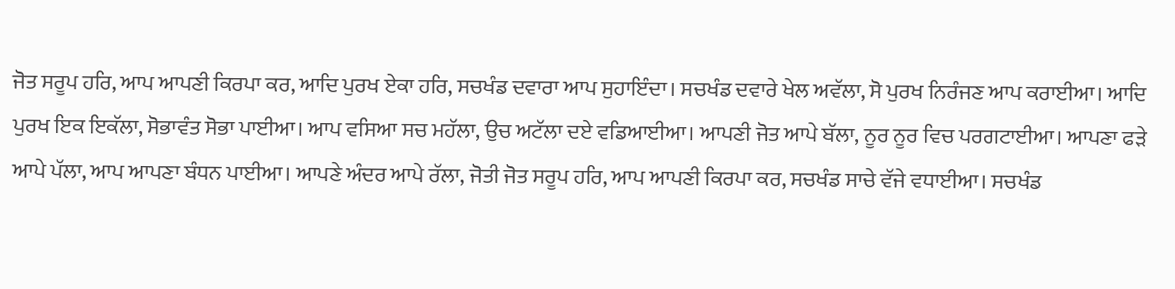ਜੋਤ ਸਰੂਪ ਹਰਿ, ਆਪ ਆਪਣੀ ਕਿਰਪਾ ਕਰ, ਆਦਿ ਪੁਰਖ ਏਕਾ ਹਰਿ, ਸਚਖੰਡ ਦਵਾਰਾ ਆਪ ਸੁਹਾਇੰਦਾ। ਸਚਖੰਡ ਦਵਾਰੇ ਖੇਲ ਅਵੱਲਾ, ਸੋ ਪੁਰਖ ਨਿਰੰਜਣ ਆਪ ਕਰਾਈਆ। ਆਦਿ ਪੁਰਖ ਇਕ ਇਕੱਲਾ, ਸੋਭਾਵੰਤ ਸੋਭਾ ਪਾਈਆ। ਆਪ ਵਸਿਆ ਸਚ ਮਹੱਲਾ, ਉਚ ਅਟੱਲਾ ਦਏ ਵਡਿਆਈਆ। ਆਪਣੀ ਜੋਤ ਆਪੇ ਬੱਲਾ, ਨੂਰ ਨੂਰ ਵਿਚ ਪਰਗਟਾਈਆ। ਆਪਣਾ ਫੜੇ ਆਪੇ ਪੱਲਾ, ਆਪ ਆਪਣਾ ਬੰਧਨ ਪਾਈਆ। ਆਪਣੇ ਅੰਦਰ ਆਪੇ ਰੱਲਾ, ਜੋਤੀ ਜੋਤ ਸਰੂਪ ਹਰਿ, ਆਪ ਆਪਣੀ ਕਿਰਪਾ ਕਰ, ਸਚਖੰਡ ਸਾਚੇ ਵੱਜੇ ਵਧਾਈਆ। ਸਚਖੰਡ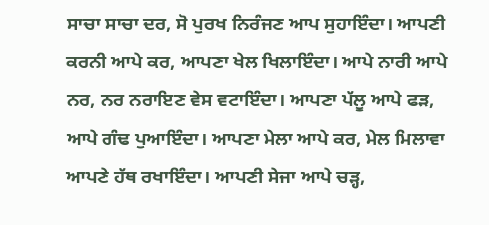ਸਾਚਾ ਸਾਚਾ ਦਰ, ਸੋ ਪੁਰਖ ਨਿਰੰਜਣ ਆਪ ਸੁਹਾਇੰਦਾ। ਆਪਣੀ ਕਰਨੀ ਆਪੇ ਕਰ, ਆਪਣਾ ਖੇਲ ਖਿਲਾਇੰਦਾ। ਆਪੇ ਨਾਰੀ ਆਪੇ ਨਰ, ਨਰ ਨਰਾਇਣ ਵੇਸ ਵਟਾਇੰਦਾ। ਆਪਣਾ ਪੱਲੂ ਆਪੇ ਫੜ, ਆਪੇ ਗੰਢ ਪੁਆਇੰਦਾ। ਆਪਣਾ ਮੇਲਾ ਆਪੇ ਕਰ, ਮੇਲ ਮਿਲਾਵਾ ਆਪਣੇ ਹੱਥ ਰਖਾਇੰਦਾ। ਆਪਣੀ ਸੇਜਾ ਆਪੇ ਚੜ੍ਹ,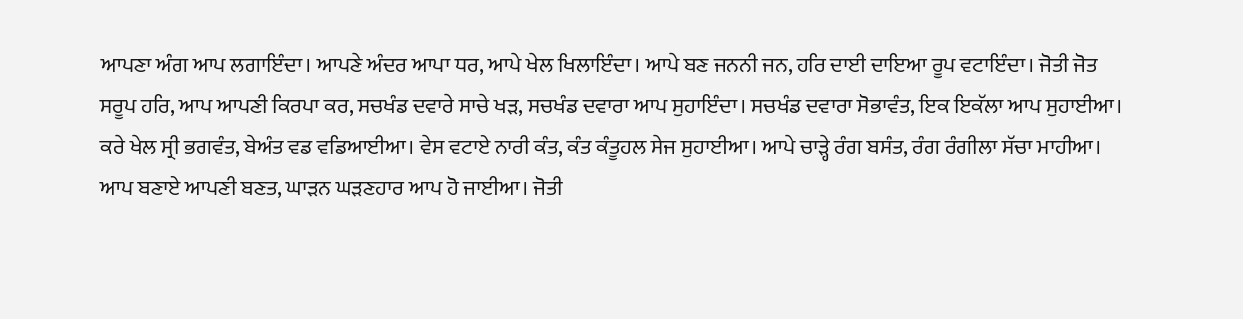ਆਪਣਾ ਅੰਗ ਆਪ ਲਗਾਇੰਦਾ। ਆਪਣੇ ਅੰਦਰ ਆਪਾ ਧਰ, ਆਪੇ ਖੇਲ ਖਿਲਾਇੰਦਾ। ਆਪੇ ਬਣ ਜਨਨੀ ਜਨ, ਹਰਿ ਦਾਈ ਦਾਇਆ ਰੂਪ ਵਟਾਇੰਦਾ। ਜੋਤੀ ਜੋਤ ਸਰੂਪ ਹਰਿ, ਆਪ ਆਪਣੀ ਕਿਰਪਾ ਕਰ, ਸਚਖੰਡ ਦਵਾਰੇ ਸਾਚੇ ਖੜ, ਸਚਖੰਡ ਦਵਾਰਾ ਆਪ ਸੁਹਾਇੰਦਾ। ਸਚਖੰਡ ਦਵਾਰਾ ਸੋਭਾਵੰਤ, ਇਕ ਇਕੱਲਾ ਆਪ ਸੁਹਾਈਆ। ਕਰੇ ਖੇਲ ਸ੍ਰੀ ਭਗਵੰਤ, ਬੇਅੰਤ ਵਡ ਵਡਿਆਈਆ। ਵੇਸ ਵਟਾਏ ਨਾਰੀ ਕੰਤ, ਕੰਤ ਕੰਤੂਹਲ ਸੇਜ ਸੁਹਾਈਆ। ਆਪੇ ਚਾੜ੍ਹੇ ਰੰਗ ਬਸੰਤ, ਰੰਗ ਰੰਗੀਲਾ ਸੱਚਾ ਮਾਹੀਆ। ਆਪ ਬਣਾਏ ਆਪਣੀ ਬਣਤ, ਘਾੜਨ ਘੜਣਹਾਰ ਆਪ ਹੋ ਜਾਈਆ। ਜੋਤੀ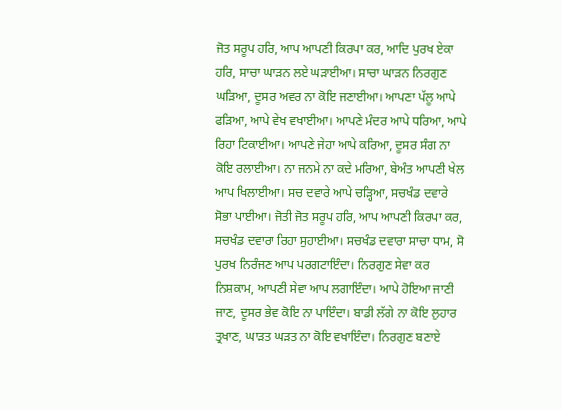ਜੋਤ ਸਰੂਪ ਹਰਿ, ਆਪ ਆਪਣੀ ਕਿਰਪਾ ਕਰ, ਆਦਿ ਪੁਰਖ ਏਕਾ ਹਰਿ, ਸਾਚਾ ਘਾੜਨ ਲਏ ਘੜਾਈਆ। ਸਾਚਾ ਘਾੜਨ ਨਿਰਗੁਣ ਘੜਿਆ, ਦੂਸਰ ਅਵਰ ਨਾ ਕੋਇ ਜਣਾਈਆ। ਆਪਣਾ ਪੱਲੂ ਆਪੇ ਫੜਿਆ, ਆਪੇ ਵੇਖ ਵਖਾਈਆ। ਆਪਣੇ ਮੰਦਰ ਆਪੇ ਧਰਿਆ, ਆਪੇ ਰਿਹਾ ਟਿਕਾਈਆ। ਆਪਣੇ ਜੇਹਾ ਆਪੇ ਕਰਿਆ, ਦੂਸਰ ਸੰਗ ਨਾ ਕੋਇ ਰਲਾਈਆ। ਨਾ ਜਨਮੇ ਨਾ ਕਦੇ ਮਰਿਆ, ਬੇਅੰਤ ਆਪਣੀ ਖੇਲ ਆਪ ਖਿਲਾਈਆ। ਸਚ ਦਵਾਰੇ ਆਪੇ ਚੜ੍ਹਿਆ, ਸਚਖੰਡ ਦਵਾਰੇ ਸੋਭਾ ਪਾਈਆ। ਜੋਤੀ ਜੋਤ ਸਰੂਪ ਹਰਿ, ਆਪ ਆਪਣੀ ਕਿਰਪਾ ਕਰ, ਸਚਖੰਡ ਦਵਾਰਾ ਰਿਹਾ ਸੁਹਾਈਆ। ਸਚਖੰਡ ਦਵਾਰਾ ਸਾਚਾ ਧਾਮ, ਸੋ ਪੁਰਖ ਨਿਰੰਜਣ ਆਪ ਪਰਗਟਾਇੰਦਾ। ਨਿਰਗੁਣ ਸੇਵਾ ਕਰ ਨਿਸ਼ਕਾਮ, ਆਪਣੀ ਸੇਵਾ ਆਪ ਲਗਾਇੰਦਾ। ਆਪੇ ਹੋਇਆ ਜਾਣੀ ਜਾਣ, ਦੂਸਰ ਭੇਵ ਕੋਇ ਨਾ ਪਾਇੰਦਾ। ਬਾਡੀ ਲੱਗੇ ਨਾ ਕੋਇ ਲੁਹਾਰ ਤ੍ਰਖਾਣ, ਘਾੜਤ ਘੜਤ ਨਾ ਕੋਇ ਵਖਾਇੰਦਾ। ਨਿਰਗੁਣ ਬਣਾਏ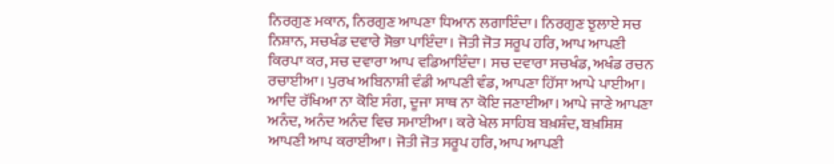ਨਿਰਗੁਣ ਮਕਾਨ, ਨਿਰਗੁਣ ਆਪਣਾ ਧਿਆਨ ਲਗਾਇੰਦਾ। ਨਿਰਗੁਣ ਝੁਲਾਏ ਸਚ ਨਿਸ਼ਾਨ, ਸਚਖੰਡ ਦਵਾਰੇ ਸੋਭਾ ਪਾਇੰਦਾ। ਜੋਤੀ ਜੋਤ ਸਰੂਪ ਹਰਿ, ਆਪ ਆਪਣੀ ਕਿਰਪਾ ਕਰ, ਸਚ ਦਵਾਰਾ ਆਪ ਵਡਿਆਇੰਦਾ। ਸਚ ਦਵਾਰਾ ਸਚਖੰਡ, ਅਖੰਡ ਰਚਨ ਰਚਾਈਆ। ਪੁਰਖ ਅਬਿਨਾਸ਼ੀ ਵੰਡੀ ਆਪਣੀ ਵੰਡ, ਆਪਣਾ ਹਿੱਸਾ ਆਪੇ ਪਾਈਆ। ਆਦਿ ਰੱਖਿਆ ਨਾ ਕੋਇ ਸੰਗ, ਦੂਜਾ ਸਾਥ ਨਾ ਕੋਇ ਜਣਾਈਆ। ਆਪੇ ਜਾਣੇ ਆਪਣਾ ਅਨੰਦ, ਅਨੰਦ ਅਨੰਦ ਵਿਚ ਸਮਾਈਆ। ਕਰੇ ਖੇਲ ਸਾਹਿਬ ਬਖ਼ਸ਼ੰਦ, ਬਖ਼ਸ਼ਿਸ਼ ਆਪਣੀ ਆਪ ਕਰਾਈਆ। ਜੋਤੀ ਜੋਤ ਸਰੂਪ ਹਰਿ, ਆਪ ਆਪਣੀ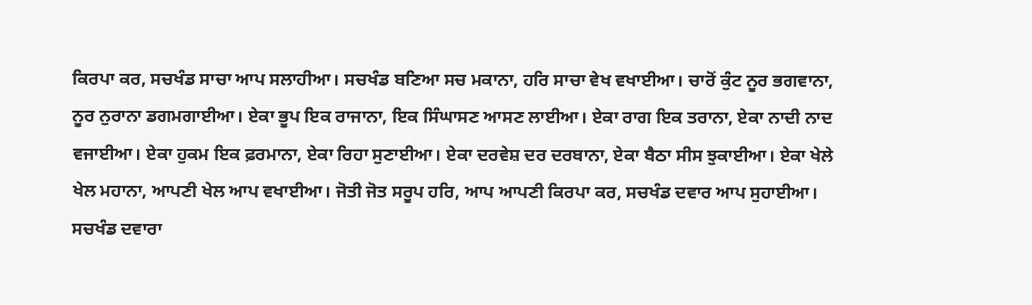ਕਿਰਪਾ ਕਰ, ਸਚਖੰਡ ਸਾਚਾ ਆਪ ਸਲਾਹੀਆ। ਸਚਖੰਡ ਬਣਿਆ ਸਚ ਮਕਾਨਾ, ਹਰਿ ਸਾਚਾ ਵੇਖ ਵਖਾਈਆ। ਚਾਰੋਂ ਕੁੰਟ ਨੂਰ ਭਗਵਾਨਾ, ਨੂਰ ਨੁਰਾਨਾ ਡਗਮਗਾਈਆ। ਏਕਾ ਭੂਪ ਇਕ ਰਾਜਾਨਾ, ਇਕ ਸਿੰਘਾਸਣ ਆਸਣ ਲਾਈਆ। ਏਕਾ ਰਾਗ ਇਕ ਤਰਾਨਾ, ਏਕਾ ਨਾਦੀ ਨਾਦ ਵਜਾਈਆ। ਏਕਾ ਹੁਕਮ ਇਕ ਫ਼ਰਮਾਨਾ, ਏਕਾ ਰਿਹਾ ਸੁਣਾਈਆ। ਏਕਾ ਦਰਵੇਸ਼ ਦਰ ਦਰਬਾਨਾ, ਏਕਾ ਬੈਠਾ ਸੀਸ ਝੁਕਾਈਆ। ਏਕਾ ਖੇਲੇ ਖੇਲ ਮਹਾਨਾ, ਆਪਣੀ ਖੇਲ ਆਪ ਵਖਾਈਆ। ਜੋਤੀ ਜੋਤ ਸਰੂਪ ਹਰਿ, ਆਪ ਆਪਣੀ ਕਿਰਪਾ ਕਰ, ਸਚਖੰਡ ਦਵਾਰ ਆਪ ਸੁਹਾਈਆ। ਸਚਖੰਡ ਦਵਾਰਾ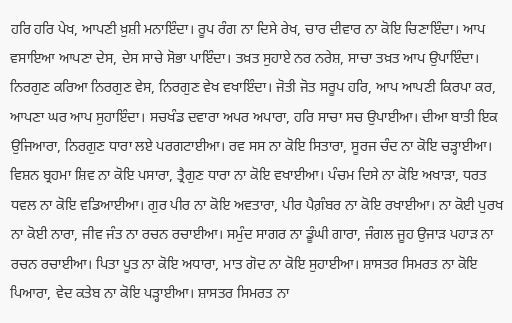ਹਰਿ ਹਰਿ ਪੇਖ, ਆਪਣੀ ਖ਼ੁਸ਼ੀ ਮਨਾਇੰਦਾ। ਰੂਪ ਰੰਗ ਨਾ ਦਿਸੇ ਰੇਖ, ਚਾਰ ਦੀਵਾਰ ਨਾ ਕੋਇ ਚਿਣਾਇੰਦਾ। ਆਪ ਵਸਾਇਆ ਆਪਣਾ ਦੇਸ, ਦੇਸ ਸਾਚੇ ਸੋਭਾ ਪਾਇੰਦਾ। ਤਖ਼ਤ ਸੁਹਾਏ ਨਰ ਨਰੇਸ਼, ਸਾਚਾ ਤਖ਼ਤ ਆਪ ਉਪਾਇੰਦਾ। ਨਿਰਗੁਣ ਕਰਿਆ ਨਿਰਗੁਣ ਵੇਸ, ਨਿਰਗੁਣ ਵੇਖ ਵਖਾਇੰਦਾ। ਜੋਤੀ ਜੋਤ ਸਰੂਪ ਹਰਿ, ਆਪ ਆਪਣੀ ਕਿਰਪਾ ਕਰ, ਆਪਣਾ ਘਰ ਆਪ ਸੁਹਾਇੰਦਾ। ਸਚਖੰਡ ਦਵਾਰਾ ਅਪਰ ਅਪਾਰਾ, ਹਰਿ ਸਾਚਾ ਸਚ ਉਪਾਈਆ। ਦੀਆ ਬਾਤੀ ਇਕ ਉਜਿਆਰਾ, ਨਿਰਗੁਣ ਧਾਰਾ ਲਏ ਪਰਗਟਾਈਆ। ਰਵ ਸਸ ਨਾ ਕੋਇ ਸਿਤਾਰਾ, ਸੂਰਜ ਚੰਦ ਨਾ ਕੋਇ ਚੜ੍ਹਾਈਆ। ਵਿਸ਼ਨ ਬ੍ਰਹਮਾ ਸ਼ਿਵ ਨਾ ਕੋਇ ਪਸਾਰਾ, ਤ੍ਰੈਗੁਣ ਧਾਰਾ ਨਾ ਕੋਇ ਵਖਾਈਆ। ਪੰਚਮ ਦਿਸੇ ਨਾ ਕੋਇ ਅਖਾੜਾ, ਧਰਤ ਧਵਲ ਨਾ ਕੋਇ ਵਡਿਆਈਆ। ਗੁਰ ਪੀਰ ਨਾ ਕੋਇ ਅਵਤਾਰਾ, ਪੀਰ ਪੈਗ਼ੰਬਰ ਨਾ ਕੋਇ ਰਖਾਈਆ। ਨਾ ਕੋਈ ਪੁਰਖ ਨਾ ਕੋਈ ਨਾਰਾ, ਜੀਵ ਜੰਤ ਨਾ ਰਚਨ ਰਚਾਈਆ। ਸਮੁੰਦ ਸਾਗਰ ਨਾ ਡੂੰਘੀ ਗਾਰਾ, ਜੰਗਲ ਜੂਹ ਉਜਾੜ ਪਹਾੜ ਨਾ ਰਚਨ ਰਚਾਈਆ। ਪਿਤਾ ਪੂਤ ਨਾ ਕੋਇ ਅਧਾਰਾ, ਮਾਤ ਗੋਦ ਨਾ ਕੋਇ ਸੁਹਾਈਆ। ਸ਼ਾਸਤਰ ਸਿਮਰਤ ਨਾ ਕੋਇ ਪਿਆਰਾ, ਵੇਦ ਕਤੇਬ ਨਾ ਕੋਇ ਪੜ੍ਹਾਈਆ। ਸ਼ਾਸਤਰ ਸਿਮਰਤ ਨਾ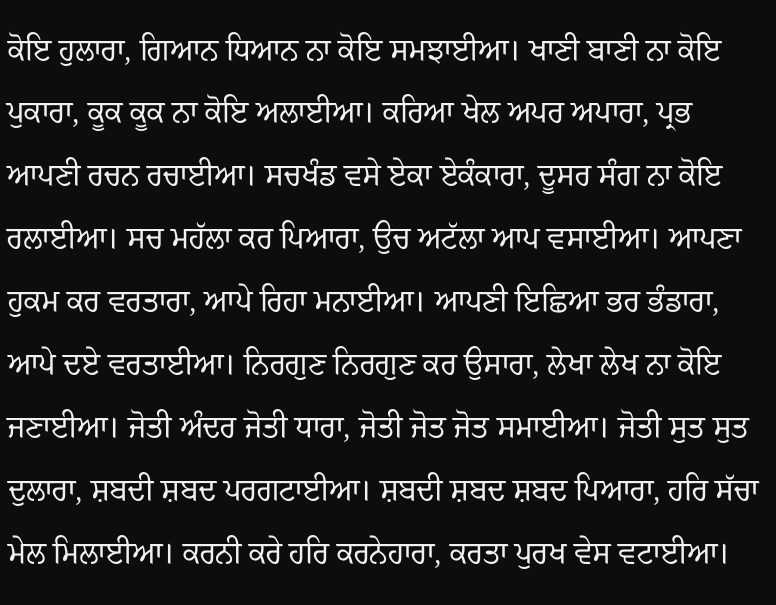ਕੋਇ ਹੁਲਾਰਾ, ਗਿਆਨ ਧਿਆਨ ਨਾ ਕੋਇ ਸਮਝਾਈਆ। ਖਾਣੀ ਬਾਣੀ ਨਾ ਕੋਇ ਪੁਕਾਰਾ, ਕੂਕ ਕੂਕ ਨਾ ਕੋਇ ਅਲਾਈਆ। ਕਰਿਆ ਖੇਲ ਅਪਰ ਅਪਾਰਾ, ਪ੍ਰਭ ਆਪਣੀ ਰਚਨ ਰਚਾਈਆ। ਸਚਖੰਡ ਵਸੇ ਏਕਾ ਏਕੰਕਾਰਾ, ਦੂਸਰ ਸੰਗ ਨਾ ਕੋਇ ਰਲਾਈਆ। ਸਚ ਮਹੱਲਾ ਕਰ ਪਿਆਰਾ, ਉਚ ਅਟੱਲਾ ਆਪ ਵਸਾਈਆ। ਆਪਣਾ ਹੁਕਮ ਕਰ ਵਰਤਾਰਾ, ਆਪੇ ਰਿਹਾ ਮਨਾਈਆ। ਆਪਣੀ ਇਛਿਆ ਭਰ ਭੰਡਾਰਾ, ਆਪੇ ਦਏ ਵਰਤਾਈਆ। ਨਿਰਗੁਣ ਨਿਰਗੁਣ ਕਰ ਉਸਾਰਾ, ਲੇਖਾ ਲੇਖ ਨਾ ਕੋਇ ਜਣਾਈਆ। ਜੋਤੀ ਅੰਦਰ ਜੋਤੀ ਧਾਰਾ, ਜੋਤੀ ਜੋਤ ਜੋਤ ਸਮਾਈਆ। ਜੋਤੀ ਸੁਤ ਸੁਤ ਦੁਲਾਰਾ, ਸ਼ਬਦੀ ਸ਼ਬਦ ਪਰਗਟਾਈਆ। ਸ਼ਬਦੀ ਸ਼ਬਦ ਸ਼ਬਦ ਪਿਆਰਾ, ਹਰਿ ਸੱਚਾ ਮੇਲ ਮਿਲਾਈਆ। ਕਰਨੀ ਕਰੇ ਹਰਿ ਕਰਨੇਹਾਰਾ, ਕਰਤਾ ਪੁਰਖ ਵੇਸ ਵਟਾਈਆ।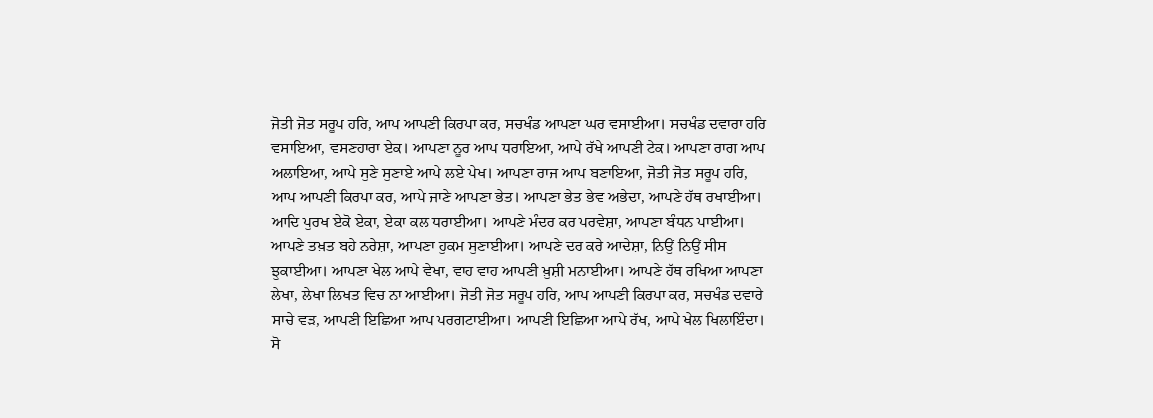ਜੋਤੀ ਜੋਤ ਸਰੂਪ ਹਰਿ, ਆਪ ਆਪਣੀ ਕਿਰਪਾ ਕਰ, ਸਚਖੰਡ ਆਪਣਾ ਘਰ ਵਸਾਈਆ। ਸਚਖੰਡ ਦਵਾਰਾ ਹਰਿ ਵਸਾਇਆ, ਵਸਣਹਾਰਾ ਏਕ। ਆਪਣਾ ਨੂਰ ਆਪ ਧਰਾਇਆ, ਆਪੇ ਰੱਖੇ ਆਪਣੀ ਟੇਕ। ਆਪਣਾ ਰਾਗ ਆਪ ਅਲਾਇਆ, ਆਪੇ ਸੁਣੇ ਸੁਣਾਏ ਆਪੇ ਲਏ ਪੇਖ। ਆਪਣਾ ਰਾਜ ਆਪ ਬਣਾਇਆ, ਜੋਤੀ ਜੋਤ ਸਰੂਪ ਹਰਿ, ਆਪ ਆਪਣੀ ਕਿਰਪਾ ਕਰ, ਆਪੇ ਜਾਣੇ ਆਪਣਾ ਭੇਤ। ਆਪਣਾ ਭੇਤ ਭੇਵ ਅਭੇਦਾ, ਆਪਣੇ ਹੱਥ ਰਖਾਈਆ। ਆਦਿ ਪੁਰਖ ਏਕੋ ਏਕਾ, ਏਕਾ ਕਲ ਧਰਾਈਆ। ਆਪਣੇ ਮੰਦਰ ਕਰ ਪਰਵੇਸ਼ਾ, ਆਪਣਾ ਬੰਧਨ ਪਾਈਆ। ਆਪਣੇ ਤਖ਼ਤ ਬਹੇ ਨਰੇਸ਼ਾ, ਆਪਣਾ ਹੁਕਮ ਸੁਣਾਈਆ। ਆਪਣੇ ਦਰ ਕਰੇ ਆਦੇਸ਼ਾ, ਨਿਉਂ ਨਿਉਂ ਸੀਸ ਝੁਕਾਈਆ। ਆਪਣਾ ਖੇਲ ਆਪੇ ਵੇਖਾ, ਵਾਹ ਵਾਹ ਆਪਣੀ ਖ਼ੁਸ਼ੀ ਮਨਾਈਆ। ਆਪਣੇ ਹੱਥ ਰਖਿਆ ਆਪਣਾ ਲੇਖਾ, ਲੇਖਾ ਲਿਖਤ ਵਿਚ ਨਾ ਆਈਆ। ਜੋਤੀ ਜੋਤ ਸਰੂਪ ਹਰਿ, ਆਪ ਆਪਣੀ ਕਿਰਪਾ ਕਰ, ਸਚਖੰਡ ਦਵਾਰੇ ਸਾਚੇ ਵੜ, ਆਪਣੀ ਇਛਿਆ ਆਪ ਪਰਗਟਾਈਆ। ਆਪਣੀ ਇਛਿਆ ਆਪੇ ਰੱਖ, ਆਪੇ ਖੇਲ ਖਿਲਾਇੰਦਾ। ਸੋ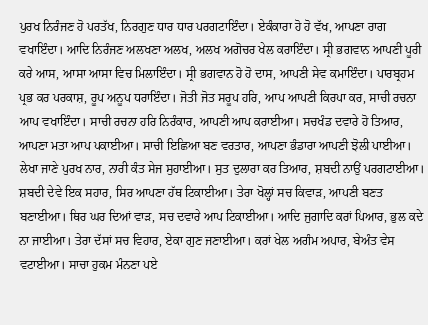ਪੁਰਖ ਨਿਰੰਜਣ ਹੋ ਪਰਤੱਖ, ਨਿਰਗੁਣ ਧਾਰ ਧਾਰ ਪਰਗਟਾਇੰਦਾ। ਏਕੰਕਾਰਾ ਹੋ ਹੋ ਵੱਖ, ਆਪਣਾ ਰਾਗ ਵਖਾਇੰਦਾ। ਆਦਿ ਨਿਰੰਜਣ ਅਲਖਣਾ ਅਲਖ, ਅਲਖ ਅਗੋਚਰ ਖੇਲ ਕਰਾਇੰਦਾ। ਸ੍ਰੀ ਭਗਵਾਨ ਆਪਣੀ ਪੂਰੀ ਕਰੇ ਆਸ, ਆਸਾ ਆਸਾ ਵਿਚ ਮਿਲਾਇੰਦਾ। ਸ੍ਰੀ ਭਗਵਾਨ ਹੋ ਹੋ ਦਾਸ, ਆਪਣੀ ਸੇਵ ਕਮਾਇੰਦਾ। ਪਾਰਬ੍ਰਹਮ ਪ੍ਰਭ ਕਰ ਪਰਕਾਸ਼, ਰੂਪ ਅਨੂਪ ਧਰਾਇੰਦਾ। ਜੋਤੀ ਜੋਤ ਸਰੂਪ ਹਰਿ, ਆਪ ਆਪਣੀ ਕਿਰਪਾ ਕਰ, ਸਾਚੀ ਰਚਨਾ ਆਪ ਵਖਾਇੰਦਾ। ਸਾਚੀ ਰਚਨਾ ਹਰਿ ਨਿਰੰਕਾਰ, ਆਪਣੀ ਆਪ ਕਰਾਈਆ। ਸਚਖੰਡ ਦਵਾਰੇ ਹੋ ਤਿਆਰ, ਆਪਣਾ ਮਤਾ ਆਪ ਪਕਾਈਆ। ਸਾਚੀ ਇਛਿਆ ਬਣ ਵਰਤਾਰ, ਆਪਣਾ ਭੰਡਾਰਾ ਆਪਣੀ ਝੋਲੀ ਪਾਈਆ। ਲੇਖਾ ਜਾਣੇ ਪੁਰਖ ਨਾਰ, ਨਾਰੀ ਕੰਤ ਸੇਜ ਸੁਹਾਈਆ। ਸੁਤ ਦੁਲਾਰਾ ਕਰ ਤਿਆਰ, ਸ਼ਬਦੀ ਨਾਉਂ ਪਰਗਟਾਈਆ। ਸ਼ਬਦੀ ਦੇਵੇ ਇਕ ਸਹਾਰ, ਸਿਰ ਆਪਣਾ ਹੱਥ ਟਿਕਾਈਆ। ਤੇਰਾ ਖੋਲ੍ਹਾਂ ਸਚ ਕਿਵਾੜ, ਆਪਣੀ ਬਣਤ ਬਣਾਈਆ। ਥਿਰ ਘਰ ਦਿਆਂ ਵਾੜ, ਸਚ ਦਵਾਰੇ ਆਪ ਟਿਕਾਈਆ। ਆਦਿ ਜੁਗਾਦਿ ਕਰਾਂ ਪਿਆਰ, ਭੁਲ ਕਦੇ ਨਾ ਜਾਈਆ। ਤੇਰਾ ਦੱਸਾਂ ਸਚ ਵਿਹਾਰ, ਏਕਾ ਗੁਣ ਜਣਾਈਆ। ਕਰਾਂ ਖੇਲ ਅਗੰਮ ਅਪਾਰ, ਬੇਅੰਤ ਵੇਸ ਵਟਾਈਆ। ਸਾਚਾ ਹੁਕਮ ਮੰਨਣਾ ਪਏ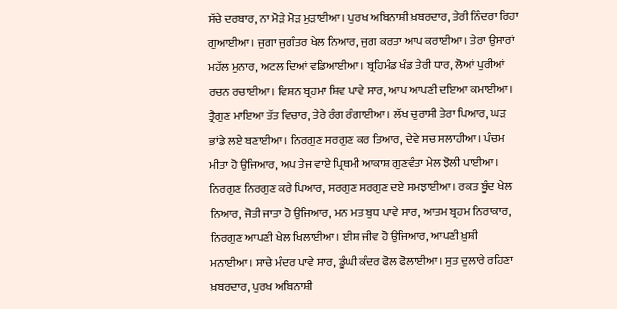ਸੱਚੇ ਦਰਬਾਰ, ਨਾ ਮੋੜੇ ਮੋੜ ਮੁੜਾਈਆ। ਪੁਰਖ ਅਬਿਨਾਸ਼ੀ ਖ਼ਬਰਦਾਰ, ਤੇਰੀ ਨਿੰਦਰਾ ਰਿਹਾ ਗੁਆਈਆ। ਜੁਗਾ ਜੁਗੰਤਰ ਖੇਲ ਨਿਆਰ, ਜੁਗ ਕਰਤਾ ਆਪ ਕਰਾਈਆ। ਤੇਰਾ ਉਸਾਰਾਂ ਮਹੱਲ ਮੁਨਾਰ, ਅਟਲ ਦਿਆਂ ਵਡਿਆਈਆ। ਬ੍ਰਹਿਮੰਡ ਖੰਡ ਤੇਰੀ ਧਾਰ, ਲੋਆਂ ਪੁਰੀਆਂ ਰਚਨ ਰਚਾਈਆ। ਵਿਸ਼ਨ ਬ੍ਰਹਮਾ ਸ਼ਿਵ ਪਾਵੇ ਸਾਰ, ਆਪ ਆਪਣੀ ਦਇਆ ਕਮਾਈਆ। ਤ੍ਰੈਗੁਣ ਮਾਇਆ ਤੱਤ ਵਿਚਾਰ, ਤੇਰੇ ਰੰਗ ਰੰਗਾਈਆ। ਲੱਖ ਚੁਰਾਸੀ ਤੇਰਾ ਪਿਆਰ, ਘੜ ਭਾਂਡੇ ਲਏ ਬਣਾਈਆ। ਨਿਰਗੁਣ ਸਰਗੁਣ ਕਰ ਤਿਆਰ, ਦੇਵੇ ਸਚ ਸਲਾਹੀਆ। ਪੰਚਮ ਮੀਤਾ ਹੋ ਉਜਿਆਰ, ਅਪ ਤੇਜ ਵਾਏ ਪ੍ਰਿਥਮੀ ਆਕਾਸ਼ ਗੁਣਵੰਤਾ ਮੇਲ ਝੋਲੀ ਪਾਈਆ। ਨਿਰਗੁਣ ਨਿਰਗੁਣ ਕਰੇ ਪਿਆਰ, ਸਰਗੁਣ ਸਰਗੁਣ ਦਏ ਸਮਝਾਈਆ। ਰਕਤ ਬੂੰਦ ਖੇਲ ਨਿਆਰ, ਜੋਤੀ ਜਾਤਾ ਹੋ ਉਜਿਆਰ, ਮਨ ਮਤ ਬੁਧ ਪਾਵੇ ਸਾਰ, ਆਤਮ ਬ੍ਰਹਮ ਨਿਰਾਕਾਰ, ਨਿਰਗੁਣ ਆਪਣੀ ਖੇਲ ਖਿਲਾਈਆ। ਈਸ਼ ਜੀਵ ਹੋ ਉਜਿਆਰ, ਆਪਣੀ ਖ਼ੁਸ਼ੀ ਮਨਾਈਆ। ਸਾਚੇ ਮੰਦਰ ਪਾਵੇ ਸਾਰ, ਡੂੰਘੀ ਕੰਦਰ ਫੋਲ ਫੋਲਾਈਆ। ਸੁਤ ਦੁਲਾਰੇ ਰਹਿਣਾ ਖ਼ਬਰਦਾਰ, ਪੁਰਖ ਅਬਿਨਾਸ਼ੀ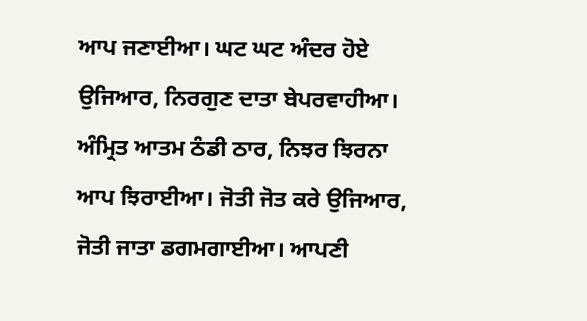ਆਪ ਜਣਾਈਆ। ਘਟ ਘਟ ਅੰਦਰ ਹੋਏ ਉਜਿਆਰ, ਨਿਰਗੁਣ ਦਾਤਾ ਬੇਪਰਵਾਹੀਆ। ਅੰਮ੍ਰਿਤ ਆਤਮ ਠੰਡੀ ਠਾਰ, ਨਿਝਰ ਝਿਰਨਾ ਆਪ ਝਿਰਾਈਆ। ਜੋਤੀ ਜੋਤ ਕਰੇ ਉਜਿਆਰ, ਜੋਤੀ ਜਾਤਾ ਡਗਮਗਾਈਆ। ਆਪਣੀ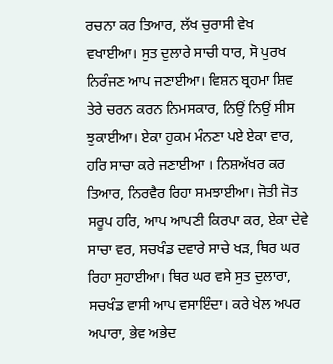ਰਚਨਾ ਕਰ ਤਿਆਰ, ਲੱਖ ਚੁਰਾਸੀ ਵੇਖ ਵਖਾਈਆ। ਸੁਤ ਦੁਲਾਰੇ ਸਾਚੀ ਧਾਰ, ਸੋ ਪੁਰਖ ਨਿਰੰਜਣ ਆਪ ਜਣਾਈਆ। ਵਿਸ਼ਨ ਬ੍ਰਹਮਾ ਸ਼ਿਵ ਤੇਰੇ ਚਰਨ ਕਰਨ ਨਿਮਸਕਾਰ, ਨਿਉਂ ਨਿਉਂ ਸੀਸ ਝੁਕਾਈਆ। ਏਕਾ ਹੁਕਮ ਮੰਨਣਾ ਪਏ ਏਕਾ ਵਾਰ, ਹਰਿ ਸਾਚਾ ਕਰੇ ਜਣਾਈਆ । ਨਿਸ਼ਅੱਖਰ ਕਰ ਤਿਆਰ, ਨਿਰਵੈਰ ਰਿਹਾ ਸਮਝਾਈਆ। ਜੋਤੀ ਜੋਤ ਸਰੂਪ ਹਰਿ, ਆਪ ਆਪਣੀ ਕਿਰਪਾ ਕਰ, ਏਕਾ ਦੇਵੇ ਸਾਚਾ ਵਰ, ਸਚਖੰਡ ਦਵਾਰੇ ਸਾਚੇ ਖੜ, ਥਿਰ ਘਰ ਰਿਹਾ ਸੁਹਾਈਆ। ਥਿਰ ਘਰ ਵਸੇ ਸੁਤ ਦੁਲਾਰਾ, ਸਚਖੰਡ ਵਾਸੀ ਆਪ ਵਸਾਇੰਦਾ। ਕਰੇ ਖੇਲ ਅਪਰ ਅਪਾਰਾ, ਭੇਵ ਅਭੇਦ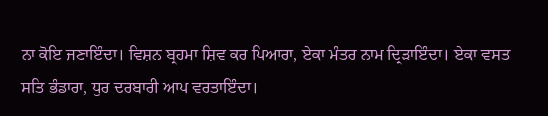ਨਾ ਕੋਇ ਜਣਾਇੰਦਾ। ਵਿਸ਼ਨ ਬ੍ਰਹਮਾ ਸ਼ਿਵ ਕਰ ਪਿਆਰਾ, ਏਕਾ ਮੰਤਰ ਨਾਮ ਦ੍ਰਿੜਾਇੰਦਾ। ਏਕਾ ਵਸਤ ਸਤਿ ਭੰਡਾਰਾ, ਧੁਰ ਦਰਬਾਰੀ ਆਪ ਵਰਤਾਇੰਦਾ।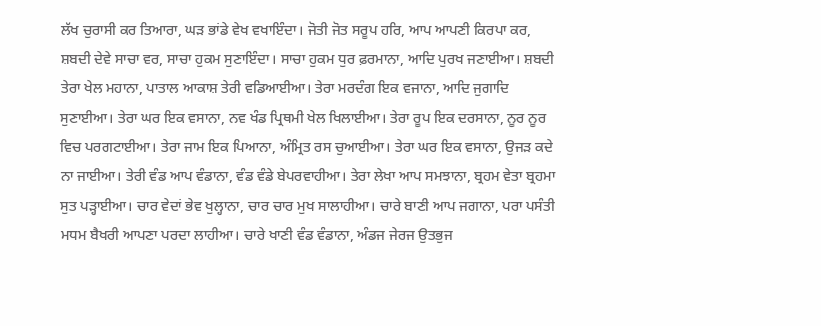ਲੱਖ ਚੁਰਾਸੀ ਕਰ ਤਿਆਰਾ, ਘੜ ਭਾਂਡੇ ਵੇਖ ਵਖਾਇੰਦਾ। ਜੋਤੀ ਜੋਤ ਸਰੂਪ ਹਰਿ, ਆਪ ਆਪਣੀ ਕਿਰਪਾ ਕਰ, ਸ਼ਬਦੀ ਦੇਵੇ ਸਾਚਾ ਵਰ, ਸਾਚਾ ਹੁਕਮ ਸੁਣਾਇੰਦਾ। ਸਾਚਾ ਹੁਕਮ ਧੁਰ ਫ਼ਰਮਾਨਾ, ਆਦਿ ਪੁਰਖ ਜਣਾਈਆ। ਸ਼ਬਦੀ ਤੇਰਾ ਖੇਲ ਮਹਾਨਾ, ਪਾਤਾਲ ਆਕਾਸ਼ ਤੇਰੀ ਵਡਿਆਈਆ। ਤੇਰਾ ਮਰਦੰਗ ਇਕ ਵਜਾਨਾ, ਆਦਿ ਜੁਗਾਦਿ ਸੁਣਾਈਆ। ਤੇਰਾ ਘਰ ਇਕ ਵਸਾਨਾ, ਨਵ ਖੰਡ ਪ੍ਰਿਥਮੀ ਖੇਲ ਖਿਲਾਈਆ। ਤੇਰਾ ਰੂਪ ਇਕ ਦਰਸਾਨਾ, ਨੂਰ ਨੂਰ ਵਿਚ ਪਰਗਟਾਈਆ। ਤੇਰਾ ਜਾਮ ਇਕ ਪਿਆਨਾ, ਅੰਮ੍ਰਿਤ ਰਸ ਚੁਆਈਆ। ਤੇਰਾ ਘਰ ਇਕ ਵਸਾਨਾ, ਉਜੜ ਕਦੇ ਨਾ ਜਾਈਆ। ਤੇਰੀ ਵੰਡ ਆਪ ਵੰਡਾਨਾ, ਵੰਡ ਵੰਡੇ ਬੇਪਰਵਾਹੀਆ। ਤੇਰਾ ਲੇਖਾ ਆਪ ਸਮਝਾਨਾ, ਬ੍ਰਹਮ ਵੇਤਾ ਬ੍ਰਹਮਾ ਸੁਤ ਪੜ੍ਹਾਈਆ। ਚਾਰ ਵੇਦਾਂ ਭੇਵ ਖੁਲ੍ਹਾਨਾ, ਚਾਰ ਚਾਰ ਮੁਖ ਸਾਲਾਹੀਆ। ਚਾਰੇ ਬਾਣੀ ਆਪ ਜਗਾਨਾ, ਪਰਾ ਪਸੰਤੀ ਮਧਮ ਬੈਖਰੀ ਆਪਣਾ ਪਰਦਾ ਲਾਹੀਆ। ਚਾਰੇ ਖਾਣੀ ਵੰਡ ਵੰਡਾਨਾ, ਅੰਡਜ ਜੇਰਜ ਉਤਭੁਜ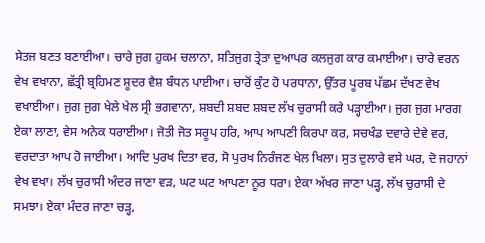ਸੇਤਜ ਬਣਤ ਬਣਾਈਆ। ਚਾਰੇ ਜੁਗ ਹੁਕਮ ਚਲਾਨਾ, ਸਤਿਜੁਗ ਤ੍ਰੇਤਾ ਦੁਆਪਰ ਕਲਜੁਗ ਕਾਰ ਕਮਾਈਆ। ਚਾਰੇ ਵਰਨ ਵੇਖ ਵਖਾਨਾ, ਛੱਤ੍ਰੀ ਬ੍ਰਹਿਮਣ ਸ਼ੂਦਰ ਵੈਸ਼ ਬੰਧਨ ਪਾਈਆ। ਚਾਰੋਂ ਕੁੰਟ ਹੋ ਪਰਧਾਨਾ, ਉੱਤਰ ਪੂਰਬ ਪੱਛਮ ਦੱਖਣ ਵੇਖ ਵਖਾਈਆ। ਜੁਗ ਜੁਗ ਖੇਲੇ ਖੇਲ ਸ੍ਰੀ ਭਗਵਾਨਾ, ਸ਼ਬਦੀ ਸ਼ਬਦ ਸ਼ਬਦ ਲੱਖ ਚੁਰਾਸੀ ਕਰੇ ਪੜ੍ਹਾਈਆ। ਜੁਗ ਜੁਗ ਮਾਰਗ ਏਕਾ ਲਾਣਾ, ਵੇਸ ਅਨੇਕ ਧਰਾਈਆ। ਜੋਤੀ ਜੋਤ ਸਰੂਪ ਹਰਿ, ਆਪ ਆਪਣੀ ਕਿਰਪਾ ਕਰ, ਸਚਖੰਡ ਦਵਾਰੇ ਦੇਵੇ ਵਰ, ਵਰਦਾਤਾ ਆਪ ਹੋ ਜਾਈਆ। ਆਦਿ ਪੁਰਖ ਦਿਤਾ ਵਰ, ਸੋ ਪੁਰਖ ਨਿਰੰਜਣ ਖੇਲ ਖਿਲਾ। ਸੁਤ ਦੁਲਾਰੇ ਵਸੇ ਘਰ, ਦੋ ਜਹਾਨਾਂ ਵੇਖ ਵਖਾ। ਲੱਖ ਚੁਰਾਸੀ ਅੰਦਰ ਜਾਣਾ ਵੜ, ਘਟ ਘਟ ਆਪਣਾ ਨੂਰ ਧਰਾ। ਏਕਾ ਅੱਖਰ ਜਾਣਾ ਪੜ੍ਹ, ਲੱਖ ਚੁਰਾਸੀ ਦੇ ਸਮਝਾ। ਏਕਾ ਮੰਦਰ ਜਾਣਾ ਚੜ੍ਹ,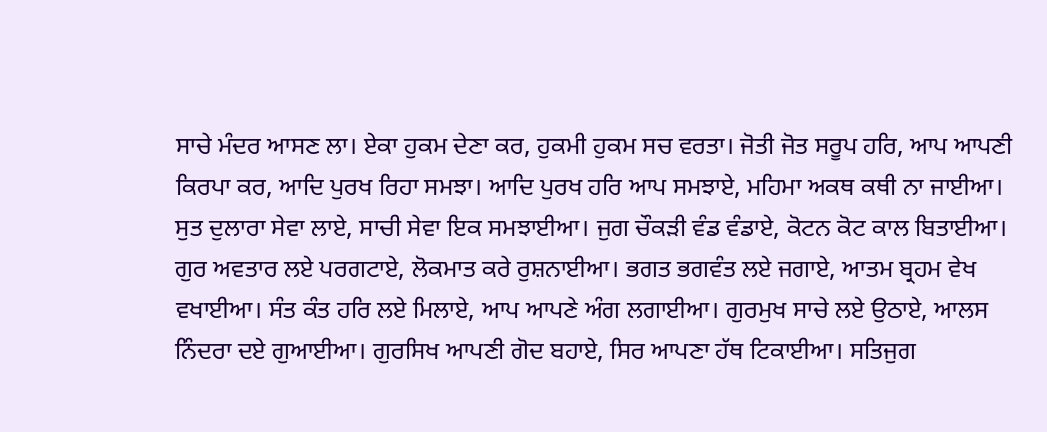ਸਾਚੇ ਮੰਦਰ ਆਸਣ ਲਾ। ਏਕਾ ਹੁਕਮ ਦੇਣਾ ਕਰ, ਹੁਕਮੀ ਹੁਕਮ ਸਚ ਵਰਤਾ। ਜੋਤੀ ਜੋਤ ਸਰੂਪ ਹਰਿ, ਆਪ ਆਪਣੀ ਕਿਰਪਾ ਕਰ, ਆਦਿ ਪੁਰਖ ਰਿਹਾ ਸਮਝਾ। ਆਦਿ ਪੁਰਖ ਹਰਿ ਆਪ ਸਮਝਾਏ, ਮਹਿਮਾ ਅਕਥ ਕਥੀ ਨਾ ਜਾਈਆ। ਸੁਤ ਦੁਲਾਰਾ ਸੇਵਾ ਲਾਏ, ਸਾਚੀ ਸੇਵਾ ਇਕ ਸਮਝਾਈਆ। ਜੁਗ ਚੌਕੜੀ ਵੰਡ ਵੰਡਾਏ, ਕੋਟਨ ਕੋਟ ਕਾਲ ਬਿਤਾਈਆ। ਗੁਰ ਅਵਤਾਰ ਲਏ ਪਰਗਟਾਏ, ਲੋਕਮਾਤ ਕਰੇ ਰੁਸ਼ਨਾਈਆ। ਭਗਤ ਭਗਵੰਤ ਲਏ ਜਗਾਏ, ਆਤਮ ਬ੍ਰਹਮ ਵੇਖ ਵਖਾਈਆ। ਸੰਤ ਕੰਤ ਹਰਿ ਲਏ ਮਿਲਾਏ, ਆਪ ਆਪਣੇ ਅੰਗ ਲਗਾਈਆ। ਗੁਰਮੁਖ ਸਾਚੇ ਲਏ ਉਠਾਏ, ਆਲਸ ਨਿੰਦਰਾ ਦਏ ਗੁਆਈਆ। ਗੁਰਸਿਖ ਆਪਣੀ ਗੋਦ ਬਹਾਏ, ਸਿਰ ਆਪਣਾ ਹੱਥ ਟਿਕਾਈਆ। ਸਤਿਜੁਗ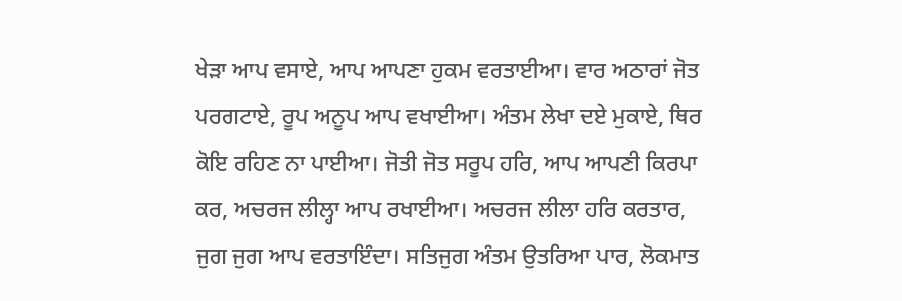ਖੇੜਾ ਆਪ ਵਸਾਏ, ਆਪ ਆਪਣਾ ਹੁਕਮ ਵਰਤਾਈਆ। ਵਾਰ ਅਠਾਰਾਂ ਜੋਤ ਪਰਗਟਾਏ, ਰੂਪ ਅਨੂਪ ਆਪ ਵਖਾਈਆ। ਅੰਤਮ ਲੇਖਾ ਦਏ ਮੁਕਾਏ, ਥਿਰ ਕੋਇ ਰਹਿਣ ਨਾ ਪਾਈਆ। ਜੋਤੀ ਜੋਤ ਸਰੂਪ ਹਰਿ, ਆਪ ਆਪਣੀ ਕਿਰਪਾ ਕਰ, ਅਚਰਜ ਲੀਲ੍ਹਾ ਆਪ ਰਖਾਈਆ। ਅਚਰਜ ਲੀਲਾ ਹਰਿ ਕਰਤਾਰ, ਜੁਗ ਜੁਗ ਆਪ ਵਰਤਾਇੰਦਾ। ਸਤਿਜੁਗ ਅੰਤਮ ਉਤਰਿਆ ਪਾਰ, ਲੋਕਮਾਤ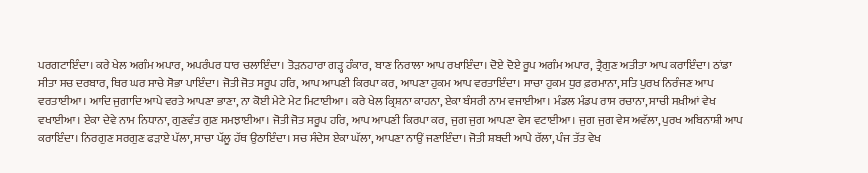ਪਰਗਟਾਇੰਦਾ। ਕਰੇ ਖੇਲ ਅਗੰਮ ਅਪਾਰ, ਅਪਰੰਪਰ ਧਾਰ ਚਲਾਇੰਦਾ। ਤੋੜਨਹਾਰਾ ਗੜ੍ਹ ਹੰਕਾਰ, ਬਾਣ ਨਿਰਾਲਾ ਆਪ ਰਖਾਇੰਦਾ। ਦੋਏ ਦੋਏ ਰੂਪ ਅਗੰਮ ਅਪਾਰ, ਤ੍ਰੈਗੁਣ ਅਤੀਤਾ ਆਪ ਕਰਾਇੰਦਾ। ਠਾਂਡਾ ਸੀਤਾ ਸਚ ਦਰਬਾਰ, ਥਿਰ ਘਰ ਸਾਚੇ ਸੋਭਾ ਪਾਇੰਦਾ। ਜੋਤੀ ਜੋਤ ਸਰੂਪ ਹਰਿ, ਆਪ ਆਪਣੀ ਕਿਰਪਾ ਕਰ, ਆਪਣਾ ਹੁਕਮ ਆਪ ਵਰਤਾਇੰਦਾ। ਸਾਚਾ ਹੁਕਮ ਧੁਰ ਫ਼ਰਮਾਨਾ, ਸਤਿ ਪੁਰਖ ਨਿਰੰਜਣ ਆਪ ਵਰਤਾਈਆ। ਆਦਿ ਜੁਗਾਦਿ ਆਪੇ ਵਰਤੇ ਆਪਣਾ ਭਾਣਾ, ਨਾ ਕੋਈ ਮੇਟੇ ਮੇਟ ਮਿਟਾਈਆ। ਕਰੇ ਖੇਲ ਕ੍ਰਿਸ਼ਨਾ ਕਾਹਨਾ, ਏਕਾ ਬੰਸਰੀ ਨਾਮ ਵਜਾਈਆ। ਮੰਡਲ ਮੰਡਪ ਰਾਸ ਰਚਾਨਾ, ਸਾਚੀ ਸਖ਼ੀਆਂ ਵੇਖ ਵਖਾਈਆ। ਏਕਾ ਦੇਵੇ ਨਾਮ ਨਿਧਾਨਾ, ਗੁਣਵੰਤ ਗੁਣ ਸਮਝਾਈਆ। ਜੋਤੀ ਜੋਤ ਸਰੂਪ ਹਰਿ, ਆਪ ਆਪਣੀ ਕਿਰਪਾ ਕਰ, ਜੁਗ ਜੁਗ ਆਪਣਾ ਵੇਸ ਵਟਾਈਆ। ਜੁਗ ਜੁਗ ਵੇਸ ਅਵੱਲਾ, ਪੁਰਖ ਅਬਿਨਾਸ਼ੀ ਆਪ ਕਰਾਇੰਦਾ। ਨਿਰਗੁਣ ਸਰਗੁਣ ਫੜਾਏ ਪੱਲਾ, ਸਾਚਾ ਪੱਲੂ ਹੱਥ ਉਠਾਇੰਦਾ। ਸਚ ਸੰਦੇਸ ਏਕਾ ਘੱਲਾ, ਆਪਣਾ ਨਾਉਂ ਜਣਾਇੰਦਾ। ਜੋਤੀ ਸ਼ਬਦੀ ਆਪੇ ਰੱਲਾ, ਪੰਜ ਤੱਤ ਵੇਖ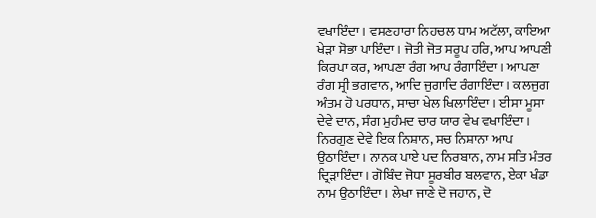ਵਖਾਇੰਦਾ। ਵਸਣਹਾਰਾ ਨਿਹਚਲ ਧਾਮ ਅਟੱਲਾ, ਕਾਇਆ ਖੇੜਾ ਸੋਭਾ ਪਾਇੰਦਾ। ਜੋਤੀ ਜੋਤ ਸਰੂਪ ਹਰਿ, ਆਪ ਆਪਣੀ ਕਿਰਪਾ ਕਰ, ਆਪਣਾ ਰੰਗ ਆਪ ਰੰਗਾਇੰਦਾ। ਆਪਣਾ ਰੰਗ ਸ੍ਰੀ ਭਗਵਾਨ, ਆਦਿ ਜੁਗਾਦਿ ਰੰਗਾਇੰਦਾ। ਕਲਜੁਗ ਅੰਤਮ ਹੋ ਪਰਧਾਨ, ਸਾਚਾ ਖੇਲ ਖਿਲਾਇੰਦਾ। ਈਸਾ ਮੂਸਾ ਦੇਵੇ ਦਾਨ, ਸੰਗ ਮੁਹੰਮਦ ਚਾਰ ਯਾਰ ਵੇਖ ਵਖਾਇੰਦਾ। ਨਿਰਗੁਣ ਦੇਵੇ ਇਕ ਨਿਸ਼ਾਨ, ਸਚ ਨਿਸ਼ਾਨਾ ਆਪ ਉਠਾਇੰਦਾ। ਨਾਨਕ ਪਾਏ ਪਦ ਨਿਰਬਾਨ, ਨਾਮ ਸਤਿ ਮੰਤਰ ਦ੍ਰਿੜਾਇੰਦਾ। ਗੋਬਿੰਦ ਜੋਧਾ ਸੂਰਬੀਰ ਬਲਵਾਨ, ਏਕਾ ਖੰਡਾ ਨਾਮ ਉਠਾਇੰਦਾ। ਲੇਖਾ ਜਾਣੇ ਦੋ ਜਹਾਨ, ਦੋ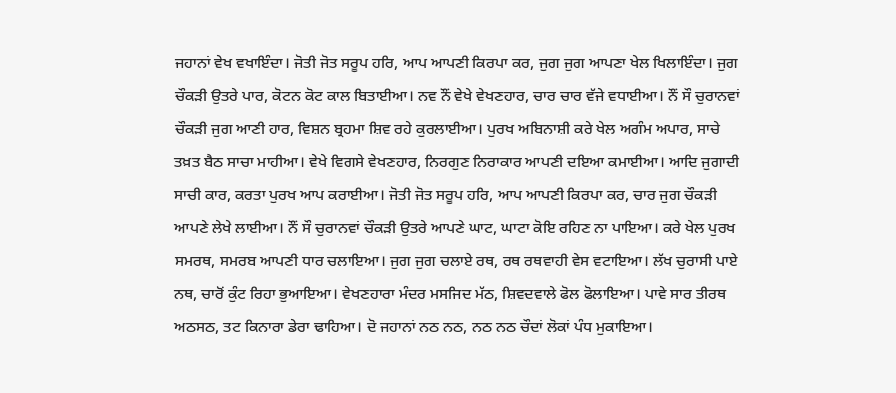ਜਹਾਨਾਂ ਵੇਖ ਵਖਾਇੰਦਾ। ਜੋਤੀ ਜੋਤ ਸਰੂਪ ਹਰਿ, ਆਪ ਆਪਣੀ ਕਿਰਪਾ ਕਰ, ਜੁਗ ਜੁਗ ਆਪਣਾ ਖੇਲ ਖਿਲਾਇੰਦਾ। ਜੁਗ ਚੌਕੜੀ ਉਤਰੇ ਪਾਰ, ਕੋਟਨ ਕੋਟ ਕਾਲ ਬਿਤਾਈਆ। ਨਵ ਨੌਂ ਵੇਖੇ ਵੇਖਣਹਾਰ, ਚਾਰ ਚਾਰ ਵੱਜੇ ਵਧਾਈਆ। ਨੌਂ ਸੌ ਚੁਰਾਨਵਾਂ ਚੌਕੜੀ ਜੁਗ ਆਣੀ ਹਾਰ, ਵਿਸ਼ਨ ਬ੍ਰਹਮਾ ਸ਼ਿਵ ਰਹੇ ਕੁਰਲਾਈਆ। ਪੁਰਖ ਅਬਿਨਾਸ਼ੀ ਕਰੇ ਖੇਲ ਅਗੰਮ ਅਪਾਰ, ਸਾਚੇ ਤਖ਼ਤ ਬੈਠ ਸਾਚਾ ਮਾਹੀਆ। ਵੇਖੇ ਵਿਗਸੇ ਵੇਖਣਹਾਰ, ਨਿਰਗੁਣ ਨਿਰਾਕਾਰ ਆਪਣੀ ਦਇਆ ਕਮਾਈਆ। ਆਦਿ ਜੁਗਾਦੀ ਸਾਚੀ ਕਾਰ, ਕਰਤਾ ਪੁਰਖ ਆਪ ਕਰਾਈਆ। ਜੋਤੀ ਜੋਤ ਸਰੂਪ ਹਰਿ, ਆਪ ਆਪਣੀ ਕਿਰਪਾ ਕਰ, ਚਾਰ ਜੁਗ ਚੌਕੜੀ ਆਪਣੇ ਲੇਖੇ ਲਾਈਆ। ਨੌਂ ਸੌ ਚੁਰਾਨਵਾਂ ਚੌਕੜੀ ਉਤਰੇ ਆਪਣੇ ਘਾਟ, ਘਾਟਾ ਕੋਇ ਰਹਿਣ ਨਾ ਪਾਇਆ। ਕਰੇ ਖੇਲ ਪੁਰਖ ਸਮਰਥ, ਸਮਰਬ ਆਪਣੀ ਧਾਰ ਚਲਾਇਆ। ਜੁਗ ਜੁਗ ਚਲਾਏ ਰਥ, ਰਥ ਰਥਵਾਹੀ ਵੇਸ ਵਟਾਇਆ। ਲੱਖ ਚੁਰਾਸੀ ਪਾਏ ਨਥ, ਚਾਰੋਂ ਕੁੰਟ ਰਿਹਾ ਭੁਆਇਆ। ਵੇਖਣਹਾਰਾ ਮੰਦਰ ਮਸਜਿਦ ਮੱਠ, ਸ਼ਿਵਦਵਾਲੇ ਫੋਲ ਫੋਲਾਇਆ। ਪਾਵੇ ਸਾਰ ਤੀਰਥ ਅਠਸਠ, ਤਟ ਕਿਨਾਰਾ ਡੇਰਾ ਢਾਹਿਆ। ਦੋ ਜਹਾਨਾਂ ਨਠ ਨਠ, ਨਠ ਨਠ ਚੌਦਾਂ ਲੋਕਾਂ ਪੰਧ ਮੁਕਾਇਆ।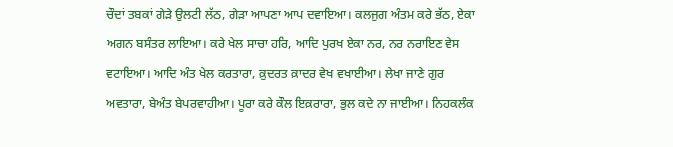ਚੌਦਾਂ ਤਬਕਾਂ ਗੇੜੇ ਉਲਟੀ ਲੱਠ, ਗੇੜਾ ਆਪਣਾ ਆਪ ਦਵਾਇਆ। ਕਲਜੁਗ ਅੰਤਮ ਕਰੇ ਭੱਠ, ਏਕਾ ਅਗਨ ਬਸੰਤਰ ਲਾਇਆ। ਕਰੇ ਖੇਲ ਸਾਚਾ ਹਰਿ, ਆਦਿ ਪੁਰਖ ਏਕਾ ਨਰ, ਨਰ ਨਰਾਇਣ ਵੇਸ ਵਟਾਇਆ। ਆਦਿ ਅੰਤ ਖੇਲ ਕਰਤਾਰਾ, ਕ਼ੁਦਰਤ ਕ਼ਾਦਰ ਵੇਖ ਵਖਾਈਆ। ਲੇਖਾ ਜਾਣੇ ਗੁਰ ਅਵਤਾਰਾ, ਬੇਅੰਤ ਬੇਪਰਵਾਹੀਆ। ਪੂਰਾ ਕਰੇ ਕੌਲ ਇਕ਼ਰਾਰਾ, ਭੁਲ ਕਦੇ ਨਾ ਜਾਈਆ। ਨਿਹਕਲੰਕ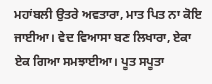ਮਹਾਂਬਲੀ ਉਤਰੇ ਅਵਤਾਰਾ, ਮਾਤ ਪਿਤ ਨਾ ਕੋਇ ਜਾਈਆ। ਵੇਦ ਵਿਆਸਾ ਬਣ ਲਿਖਾਰਾ, ਏਕਾ ਏਕ ਗਿਆ ਸਮਝਾਈਆ। ਪੂਤ ਸਪੂਤਾ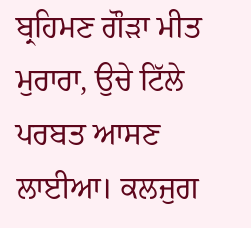ਬ੍ਰਹਿਮਣ ਗੌੜਾ ਮੀਤ ਮੁਰਾਰਾ, ਉਚੇ ਟਿੱਲੇ ਪਰਬਤ ਆਸਣ ਲਾਈਆ। ਕਲਜੁਗ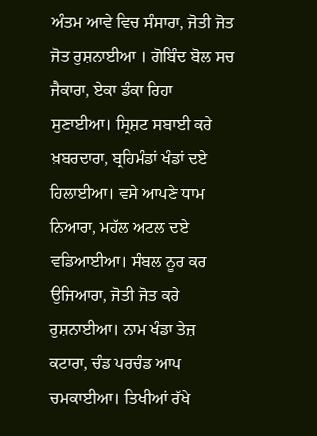ਅੰਤਮ ਆਵੇ ਵਿਚ ਸੰਸਾਰਾ, ਜੋਤੀ ਜੋਤ ਜੋਤ ਰੁਸ਼ਨਾਈਆ । ਗੋਬਿੰਦ ਬੋਲ ਸਚ ਜੈਕਾਰਾ, ਏਕਾ ਡੰਕਾ ਰਿਹਾ ਸੁਣਾਈਆ। ਸ੍ਰਿਸ਼ਟ ਸਬਾਈ ਕਰੇ ਖ਼ਬਰਦਾਰਾ, ਬ੍ਰਹਿਮੰਡਾਂ ਖੰਡਾਂ ਦਏ ਹਿਲਾਈਆ। ਵਸੇ ਆਪਣੇ ਧਾਮ ਨਿਆਰਾ, ਮਹੱਲ ਅਟਲ ਦਏ ਵਡਿਆਈਆ। ਸੰਬਲ ਨੂਰ ਕਰ ਉਜਿਆਰਾ, ਜੋਤੀ ਜੋਤ ਕਰੇ ਰੁਸ਼ਨਾਈਆ। ਨਾਮ ਖੰਡਾ ਤੇਜ਼ ਕਟਾਰਾ, ਚੰਡ ਪਰਚੰਡ ਆਪ ਚਮਕਾਈਆ। ਤਿਖੀਆਂ ਰੱਖੇ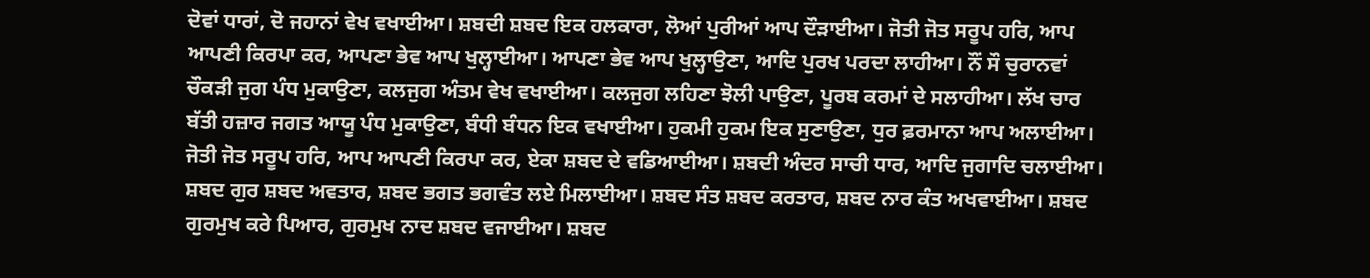ਦੋਵਾਂ ਧਾਰਾਂ, ਦੋ ਜਹਾਨਾਂ ਵੇਖ ਵਖਾਈਆ। ਸ਼ਬਦੀ ਸ਼ਬਦ ਇਕ ਹਲਕਾਰਾ, ਲੋਆਂ ਪੁਰੀਆਂ ਆਪ ਦੌੜਾਈਆ। ਜੋਤੀ ਜੋਤ ਸਰੂਪ ਹਰਿ, ਆਪ ਆਪਣੀ ਕਿਰਪਾ ਕਰ, ਆਪਣਾ ਭੇਵ ਆਪ ਖੁਲ੍ਹਾਈਆ। ਆਪਣਾ ਭੇਵ ਆਪ ਖੁਲ੍ਹਾਉਣਾ, ਆਦਿ ਪੁਰਖ ਪਰਦਾ ਲਾਹੀਆ। ਨੌਂ ਸੌ ਚੁਰਾਨਵਾਂ ਚੌਕੜੀ ਜੁਗ ਪੰਧ ਮੁਕਾਉਣਾ, ਕਲਜੁਗ ਅੰਤਮ ਵੇਖ ਵਖਾਈਆ। ਕਲਜੁਗ ਲਹਿਣਾ ਝੋਲੀ ਪਾਉਣਾ, ਪੂਰਬ ਕਰਮਾਂ ਦੇ ਸਲਾਹੀਆ। ਲੱਖ ਚਾਰ ਬੱਤੀ ਹਜ਼ਾਰ ਜਗਤ ਆਯੂ ਪੰਧ ਮੁਕਾਉਣਾ, ਬੰਧੀ ਬੰਧਨ ਇਕ ਵਖਾਈਆ। ਹੁਕਮੀ ਹੁਕਮ ਇਕ ਸੁਣਾਉਣਾ, ਧੁਰ ਫ਼ਰਮਾਨਾ ਆਪ ਅਲਾਈਆ। ਜੋਤੀ ਜੋਤ ਸਰੂਪ ਹਰਿ, ਆਪ ਆਪਣੀ ਕਿਰਪਾ ਕਰ, ਏਕਾ ਸ਼ਬਦ ਦੇ ਵਡਿਆਈਆ। ਸ਼ਬਦੀ ਅੰਦਰ ਸਾਚੀ ਧਾਰ, ਆਦਿ ਜੁਗਾਦਿ ਚਲਾਈਆ। ਸ਼ਬਦ ਗੁਰ ਸ਼ਬਦ ਅਵਤਾਰ, ਸ਼ਬਦ ਭਗਤ ਭਗਵੰਤ ਲਏ ਮਿਲਾਈਆ। ਸ਼ਬਦ ਸੰਤ ਸ਼ਬਦ ਕਰਤਾਰ, ਸ਼ਬਦ ਨਾਰ ਕੰਤ ਅਖਵਾਈਆ। ਸ਼ਬਦ ਗੁਰਮੁਖ ਕਰੇ ਪਿਆਰ, ਗੁਰਮੁਖ ਨਾਦ ਸ਼ਬਦ ਵਜਾਈਆ। ਸ਼ਬਦ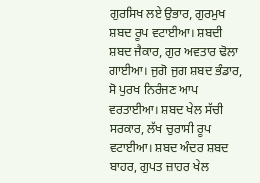ਗੁਰਸਿਖ ਲਏ ਉਭਾਰ, ਗੁਰਮੁਖ ਸ਼ਬਦ ਰੂਪ ਵਟਾਈਆ। ਸ਼ਬਦੀ ਸ਼ਬਦ ਜੈਕਾਰ, ਗੁਰ ਅਵਤਾਰ ਢੋਲਾ ਗਾਈਆ। ਜੁਗੋ ਜੁਗ ਸ਼ਬਦ ਭੰਡਾਰ, ਸੋ ਪੁਰਖ ਨਿਰੰਜਣ ਆਪ ਵਰਤਾਈਆ। ਸ਼ਬਦ ਖੇਲ ਸੱਚੀ ਸਰਕਾਰ, ਲੱਖ ਚੁਰਾਸੀ ਰੂਪ ਵਟਾਈਆ। ਸ਼ਬਦ ਅੰਦਰ ਸ਼ਬਦ ਬਾਹਰ, ਗੁਪਤ ਜ਼ਾਹਰ ਖੇਲ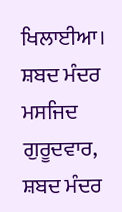ਖਿਲਾਈਆ। ਸ਼ਬਦ ਮੰਦਰ ਮਸਜਿਦ ਗੁਰੂਦਵਾਰ, ਸ਼ਬਦ ਮੰਦਰ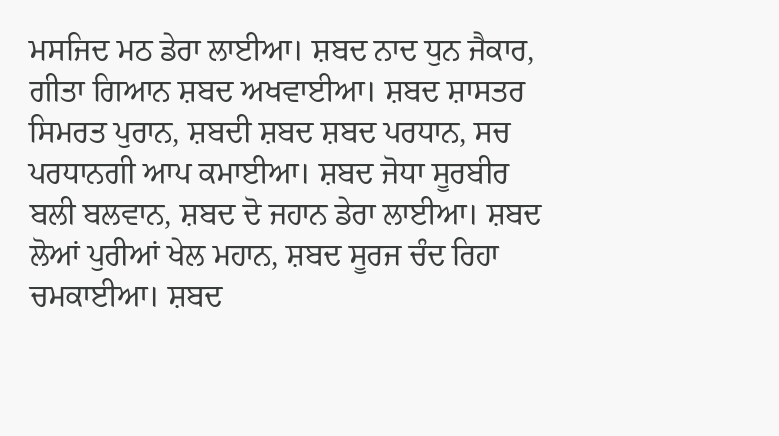ਮਸਜਿਦ ਮਠ ਡੇਰਾ ਲਾਈਆ। ਸ਼ਬਦ ਨਾਦ ਧੁਨ ਜੈਕਾਰ, ਗੀਤਾ ਗਿਆਨ ਸ਼ਬਦ ਅਖਵਾਈਆ। ਸ਼ਬਦ ਸ਼ਾਸਤਰ ਸਿਮਰਤ ਪੁਰਾਨ, ਸ਼ਬਦੀ ਸ਼ਬਦ ਸ਼ਬਦ ਪਰਧਾਨ, ਸਚ ਪਰਧਾਨਗੀ ਆਪ ਕਮਾਈਆ। ਸ਼ਬਦ ਜੋਧਾ ਸੂਰਬੀਰ ਬਲੀ ਬਲਵਾਨ, ਸ਼ਬਦ ਦੋ ਜਹਾਨ ਡੇਰਾ ਲਾਈਆ। ਸ਼ਬਦ ਲੋਆਂ ਪੁਰੀਆਂ ਖੇਲ ਮਹਾਨ, ਸ਼ਬਦ ਸੂਰਜ ਚੰਦ ਰਿਹਾ ਚਮਕਾਈਆ। ਸ਼ਬਦ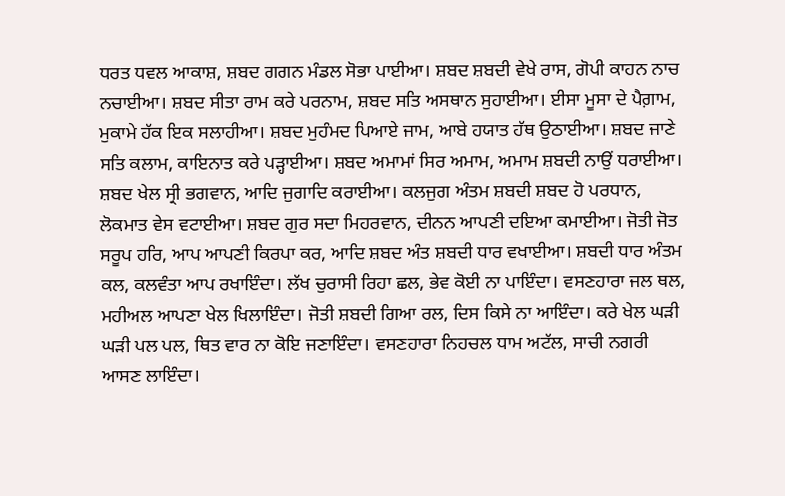ਧਰਤ ਧਵਲ ਆਕਾਸ਼, ਸ਼ਬਦ ਗਗਨ ਮੰਡਲ ਸੋਭਾ ਪਾਈਆ। ਸ਼ਬਦ ਸ਼ਬਦੀ ਵੇਖੇ ਰਾਸ, ਗੋਪੀ ਕਾਹਨ ਨਾਚ ਨਚਾਈਆ। ਸ਼ਬਦ ਸੀਤਾ ਰਾਮ ਕਰੇ ਪਰਨਾਮ, ਸ਼ਬਦ ਸਤਿ ਅਸਥਾਨ ਸੁਹਾਈਆ। ਈਸਾ ਮੂਸਾ ਦੇ ਪੈਗ਼ਾਮ, ਮੁਕਾਮੇ ਹੱਕ ਇਕ ਸਲਾਹੀਆ। ਸ਼ਬਦ ਮੁਹੰਮਦ ਪਿਆਏ ਜਾਮ, ਆਬੇ ਹਯਾਤ ਹੱਥ ਉਠਾਈਆ। ਸ਼ਬਦ ਜਾਣੇ ਸਤਿ ਕਲਾਮ, ਕਾਇਨਾਤ ਕਰੇ ਪੜ੍ਹਾਈਆ। ਸ਼ਬਦ ਅਮਾਮਾਂ ਸਿਰ ਅਮਾਮ, ਅਮਾਮ ਸ਼ਬਦੀ ਨਾਉਂ ਧਰਾਈਆ। ਸ਼ਬਦ ਖੇਲ ਸ੍ਰੀ ਭਗਵਾਨ, ਆਦਿ ਜੁਗਾਦਿ ਕਰਾਈਆ। ਕਲਜੁਗ ਅੰਤਮ ਸ਼ਬਦੀ ਸ਼ਬਦ ਹੋ ਪਰਧਾਨ, ਲੋਕਮਾਤ ਵੇਸ ਵਟਾਈਆ। ਸ਼ਬਦ ਗੁਰ ਸਦਾ ਮਿਹਰਵਾਨ, ਦੀਨਨ ਆਪਣੀ ਦਇਆ ਕਮਾਈਆ। ਜੋਤੀ ਜੋਤ ਸਰੂਪ ਹਰਿ, ਆਪ ਆਪਣੀ ਕਿਰਪਾ ਕਰ, ਆਦਿ ਸ਼ਬਦ ਅੰਤ ਸ਼ਬਦੀ ਧਾਰ ਵਖਾਈਆ। ਸ਼ਬਦੀ ਧਾਰ ਅੰਤਮ ਕਲ, ਕਲਵੰਤਾ ਆਪ ਰਖਾਇੰਦਾ। ਲੱਖ ਚੁਰਾਸੀ ਰਿਹਾ ਛਲ, ਭੇਵ ਕੋਈ ਨਾ ਪਾਇੰਦਾ। ਵਸਣਹਾਰਾ ਜਲ ਥਲ, ਮਹੀਅਲ ਆਪਣਾ ਖੇਲ ਖਿਲਾਇੰਦਾ। ਜੋਤੀ ਸ਼ਬਦੀ ਗਿਆ ਰਲ, ਦਿਸ ਕਿਸੇ ਨਾ ਆਇੰਦਾ। ਕਰੇ ਖੇਲ ਘੜੀ ਘੜੀ ਪਲ ਪਲ, ਥਿਤ ਵਾਰ ਨਾ ਕੋਇ ਜਣਾਇੰਦਾ। ਵਸਣਹਾਰਾ ਨਿਹਚਲ ਧਾਮ ਅਟੱਲ, ਸਾਚੀ ਨਗਰੀ ਆਸਣ ਲਾਇੰਦਾ।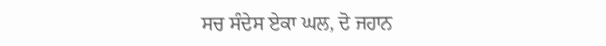ਸਚ ਸੰਦੇਸ ਏਕਾ ਘਲ, ਦੋ ਜਹਾਨ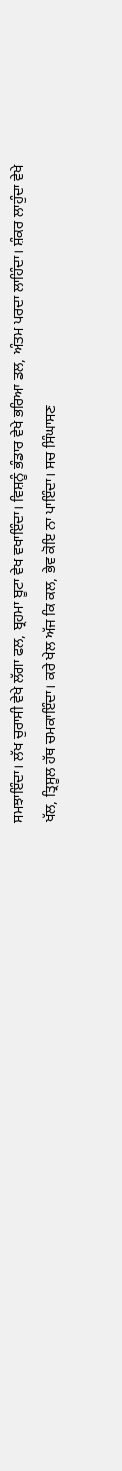ਸਮਝਾਇੰਦਾ। ਲੱਖ ਚੁਰਾਸੀ ਵੇਖੇ ਲੱਗਾ ਫਲ, ਬ੍ਰਹਮਾ ਬੂਟਾ ਵੇਖ ਵਖਾਇੰਦਾ। ਵਿਸ਼ਨੂੰ ਭੰਡਾਰ ਵੇਖੇ ਭਰਿਆ ਡਲ, ਅੰਤਮ ਪਰਦਾ ਲਾਹਿੰਦਾ। ਸ਼ੰਕਰ ਲਾਹੁੰਦਾ ਵੇਖੇ ਖੱਲ, ਤ੍ਰਿਸੂਲ ਹੱਥ ਚਮਕਾਇੰਦਾ। ਕਰੇ ਖੇਲ ਅੱਜ ਕਿ ਕਲ, ਭੇਵ ਕੋਇ ਨਾ ਪਾਇੰਦਾ। ਸਚ ਸਿੰਘਾਸਣ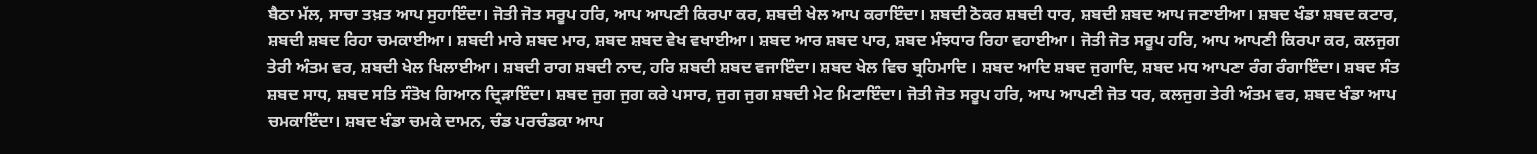ਬੈਠਾ ਮੱਲ, ਸਾਚਾ ਤਖ਼ਤ ਆਪ ਸੁਹਾਇੰਦਾ। ਜੋਤੀ ਜੋਤ ਸਰੂਪ ਹਰਿ, ਆਪ ਆਪਣੀ ਕਿਰਪਾ ਕਰ, ਸ਼ਬਦੀ ਖੇਲ ਆਪ ਕਰਾਇੰਦਾ। ਸ਼ਬਦੀ ਠੋਕਰ ਸ਼ਬਦੀ ਧਾਰ, ਸ਼ਬਦੀ ਸ਼ਬਦ ਆਪ ਜਣਾਈਆ। ਸ਼ਬਦ ਖੰਡਾ ਸ਼ਬਦ ਕਟਾਰ, ਸ਼ਬਦੀ ਸ਼ਬਦ ਰਿਹਾ ਚਮਕਾਈਆ। ਸ਼ਬਦੀ ਮਾਰੇ ਸ਼ਬਦ ਮਾਰ, ਸ਼ਬਦ ਸ਼ਬਦ ਵੇਖ ਵਖਾਈਆ। ਸ਼ਬਦ ਆਰ ਸ਼ਬਦ ਪਾਰ, ਸ਼ਬਦ ਮੰਝਧਾਰ ਰਿਹਾ ਵਹਾਈਆ। ਜੋਤੀ ਜੋਤ ਸਰੂਪ ਹਰਿ, ਆਪ ਆਪਣੀ ਕਿਰਪਾ ਕਰ, ਕਲਜੁਗ ਤੇਰੀ ਅੰਤਮ ਵਰ, ਸ਼ਬਦੀ ਖੇਲ ਖਿਲਾਈਆ। ਸ਼ਬਦੀ ਰਾਗ ਸ਼ਬਦੀ ਨਾਦ, ਹਰਿ ਸ਼ਬਦੀ ਸ਼ਬਦ ਵਜਾਇੰਦਾ। ਸ਼ਬਦ ਖੇਲ ਵਿਚ ਬ੍ਰਹਿਮਾਦਿ । ਸ਼ਬਦ ਆਦਿ ਸ਼ਬਦ ਜੁਗਾਦਿ, ਸ਼ਬਦ ਮਧ ਆਪਣਾ ਰੰਗ ਰੰਗਾਇੰਦਾ। ਸ਼ਬਦ ਸੰਤ ਸ਼ਬਦ ਸਾਧ, ਸ਼ਬਦ ਸਤਿ ਸੰਤੋਖ ਗਿਆਨ ਦ੍ਰਿੜਾਇੰਦਾ। ਸ਼ਬਦ ਜੁਗ ਜੁਗ ਕਰੇ ਪਸਾਰ, ਜੁਗ ਜੁਗ ਸ਼ਬਦੀ ਮੇਟ ਮਿਟਾਇੰਦਾ। ਜੋਤੀ ਜੋਤ ਸਰੂਪ ਹਰਿ, ਆਪ ਆਪਣੀ ਜੋਤ ਧਰ, ਕਲਜੁਗ ਤੇਰੀ ਅੰਤਮ ਵਰ, ਸ਼ਬਦ ਖੰਡਾ ਆਪ ਚਮਕਾਇੰਦਾ। ਸ਼ਬਦ ਖੰਡਾ ਚਮਕੇ ਦਾਮਨ, ਚੰਡ ਪਰਚੰਡਕਾ ਆਪ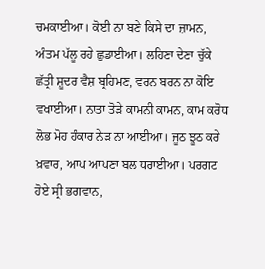ਚਮਕਾਈਆ। ਕੋਈ ਨਾ ਬਣੇ ਕਿਸੇ ਦਾ ਜ਼ਾਮਨ, ਅੰਤਮ ਪੱਲੂ ਰਹੇ ਛੁਡਾਈਆ। ਲਹਿਣਾ ਦੇਣਾ ਚੁੱਕੇ ਛੱਤ੍ਰੀ ਸ਼ੂਦਰ ਵੈਸ਼ ਬ੍ਰਹਿਮਣ, ਵਰਨ ਬਰਨ ਨਾ ਕੋਇ ਵਖਾਈਆ। ਨਾਤਾ ਤੋੜੇ ਕਾਮਨੀ ਕਾਮਨ, ਕਾਮ ਕਰੋਧ ਲੋਭ ਮੋਹ ਹੰਕਾਰ ਨੇੜ ਨਾ ਆਈਆ। ਜੂਠ ਝੂਠ ਕਰੇ ਖ਼ਵਾਰ, ਆਪ ਆਪਣਾ ਬਲ ਧਰਾਈਆ। ਪਰਗਟ ਹੋਏ ਸ੍ਰੀ ਭਗਵਾਨ,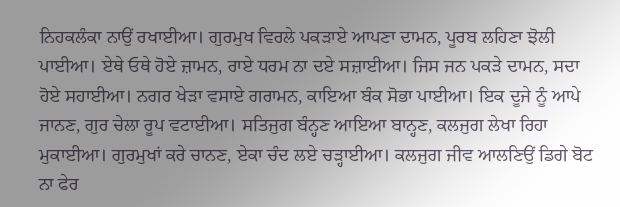ਨਿਹਕਲੰਕਾ ਨਾਉਂ ਰਖਾਈਆ। ਗੁਰਮੁਖ ਵਿਰਲੇ ਪਕੜਾਏ ਆਪਣਾ ਦਾਮਨ, ਪੂਰਬ ਲਹਿਣਾ ਝੋਲੀ ਪਾਈਆ। ਏਥੇ ਓਥੇ ਹੋਏ ਜ਼ਾਮਨ, ਰਾਏ ਧਰਮ ਨਾ ਦਏ ਸਜ਼ਾਈਆ। ਜਿਸ ਜਨ ਪਕੜੇ ਦਾਮਨ, ਸਦਾ ਹੋਏ ਸਹਾਈਆ। ਨਗਰ ਖੇੜਾ ਵਸਾਏ ਗਰਾਮਨ, ਕਾਇਆ ਬੰਕ ਸੋਭਾ ਪਾਈਆ। ਇਕ ਦੂਜੇ ਨੂੰ ਆਪੇ ਜਾਨਣ, ਗੁਰ ਚੇਲਾ ਰੂਪ ਵਟਾਈਆ। ਸਤਿਜੁਗ ਬੰਨ੍ਹਣ ਆਇਆ ਬਾਨ੍ਹਣ, ਕਲਜੁਗ ਲੇਖਾ ਰਿਹਾ ਮੁਕਾਈਆ। ਗੁਰਮੁਖਾਂ ਕਰੇ ਚਾਨਣ, ਏਕਾ ਚੰਦ ਲਏ ਚੜ੍ਹਾਈਆ। ਕਲਜੁਗ ਜੀਵ ਆਲਣਿਉਂ ਡਿਗੇ ਬੋਟ ਨਾ ਫੇਰ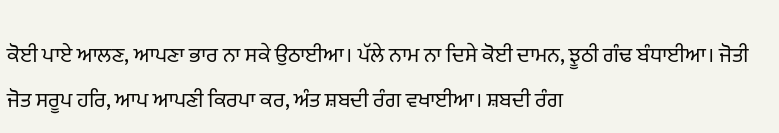ਕੋਈ ਪਾਏ ਆਲਣ, ਆਪਣਾ ਭਾਰ ਨਾ ਸਕੇ ਉਠਾਈਆ। ਪੱਲੇ ਨਾਮ ਨਾ ਦਿਸੇ ਕੋਈ ਦਾਮਨ, ਝੂਠੀ ਗੰਢ ਬੰਧਾਈਆ। ਜੋਤੀ ਜੋਤ ਸਰੂਪ ਹਰਿ, ਆਪ ਆਪਣੀ ਕਿਰਪਾ ਕਰ, ਅੰਤ ਸ਼ਬਦੀ ਰੰਗ ਵਖਾਈਆ। ਸ਼ਬਦੀ ਰੰਗ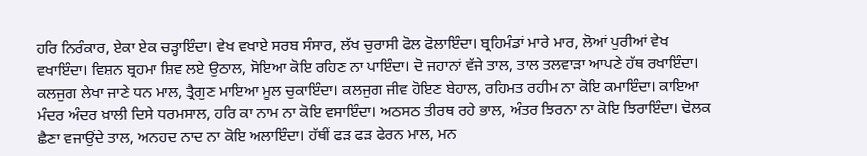ਹਰਿ ਨਿਰੰਕਾਰ, ਏਕਾ ਏਕ ਚੜ੍ਹਾਇੰਦਾ। ਵੇਖ ਵਖਾਏ ਸਰਬ ਸੰਸਾਰ, ਲੱਖ ਚੁਰਾਸੀ ਫੋਲ ਫੋਲਾਇੰਦਾ। ਬ੍ਰਹਿਮੰਡਾਂ ਮਾਰੇ ਮਾਰ, ਲੋਆਂ ਪੁਰੀਆਂ ਵੇਖ ਵਖਾਇੰਦਾ। ਵਿਸ਼ਨ ਬ੍ਰਹਮਾ ਸ਼ਿਵ ਲਏ ਉਠਾਲ, ਸੋਇਆ ਕੋਇ ਰਹਿਣ ਨਾ ਪਾਇੰਦਾ। ਦੋ ਜਹਾਨਾਂ ਵੱਜੇ ਤਾਲ, ਤਾਲ ਤਲਵਾੜਾ ਆਪਣੇ ਹੱਥ ਰਖਾਇੰਦਾ। ਕਲਜੁਗ ਲੇਖਾ ਜਾਣੇ ਧਨ ਮਾਲ, ਤ੍ਰੈਗੁਣ ਮਾਇਆ ਮੂਲ ਚੁਕਾਇੰਦਾ। ਕਲਜੁਗ ਜੀਵ ਹੋਇਣ ਬੇਹਾਲ, ਰਹਿਮਤ ਰਹੀਮ ਨਾ ਕੋਇ ਕਮਾਇੰਦਾ। ਕਾਇਆ ਮੰਦਰ ਅੰਦਰ ਖ਼ਾਲੀ ਦਿਸੇ ਧਰਮਸਾਲ, ਹਰਿ ਕਾ ਨਾਮ ਨਾ ਕੋਇ ਵਸਾਇੰਦਾ। ਅਠਸਠ ਤੀਰਥ ਰਹੇ ਭਾਲ, ਅੰਤਰ ਝਿਰਨਾ ਨਾ ਕੋਇ ਝਿਰਾਇੰਦਾ। ਢੋਲਕ ਛੈਣਾ ਵਜਾਉਂਦੇ ਤਾਲ, ਅਨਹਦ ਨਾਦ ਨਾ ਕੋਇ ਅਲਾਇੰਦਾ। ਹੱਥੀਂ ਫੜ ਫੜ ਫੇਰਨ ਮਾਲ, ਮਨ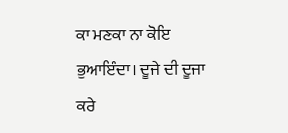ਕਾ ਮਣਕਾ ਨਾ ਕੋਇ ਭੁਆਇੰਦਾ। ਦੂਜੇ ਦੀ ਦੂਜਾ ਕਰੇ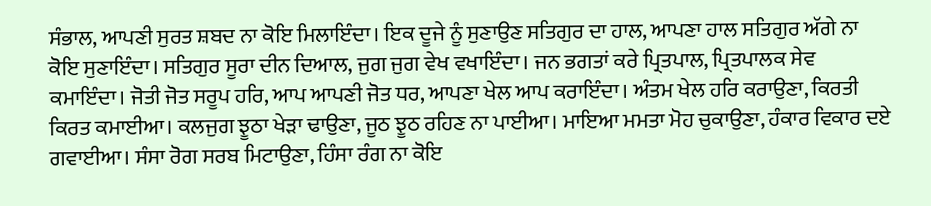ਸੰਭਾਲ, ਆਪਣੀ ਸੁਰਤ ਸ਼ਬਦ ਨਾ ਕੋਇ ਮਿਲਾਇੰਦਾ। ਇਕ ਦੂਜੇ ਨੂੰ ਸੁਣਾਉਣ ਸਤਿਗੁਰ ਦਾ ਹਾਲ, ਆਪਣਾ ਹਾਲ ਸਤਿਗੁਰ ਅੱਗੇ ਨਾ ਕੋਇ ਸੁਣਾਇੰਦਾ। ਸਤਿਗੁਰ ਸੂਰਾ ਦੀਨ ਦਿਆਲ, ਜੁਗ ਜੁਗ ਵੇਖ ਵਖਾਇੰਦਾ। ਜਨ ਭਗਤਾਂ ਕਰੇ ਪ੍ਰਿਤਪਾਲ, ਪ੍ਰਿਤਪਾਲਕ ਸੇਵ ਕਮਾਇੰਦਾ। ਜੋਤੀ ਜੋਤ ਸਰੂਪ ਹਰਿ, ਆਪ ਆਪਣੀ ਜੋਤ ਧਰ, ਆਪਣਾ ਖੇਲ ਆਪ ਕਰਾਇੰਦਾ। ਅੰਤਮ ਖੇਲ ਹਰਿ ਕਰਾਉਣਾ, ਕਿਰਤੀ ਕਿਰਤ ਕਮਾਈਆ। ਕਲਜੁਗ ਝੂਠਾ ਖੇੜਾ ਢਾਉਣਾ, ਜੂਠ ਝੂਠ ਰਹਿਣ ਨਾ ਪਾਈਆ। ਮਾਇਆ ਮਮਤਾ ਮੋਹ ਚੁਕਾਉਣਾ, ਹੰਕਾਰ ਵਿਕਾਰ ਦਏ ਗਵਾਈਆ। ਸੰਸਾ ਰੋਗ ਸਰਬ ਮਿਟਾਉਣਾ, ਹਿੰਸਾ ਰੰਗ ਨਾ ਕੋਇ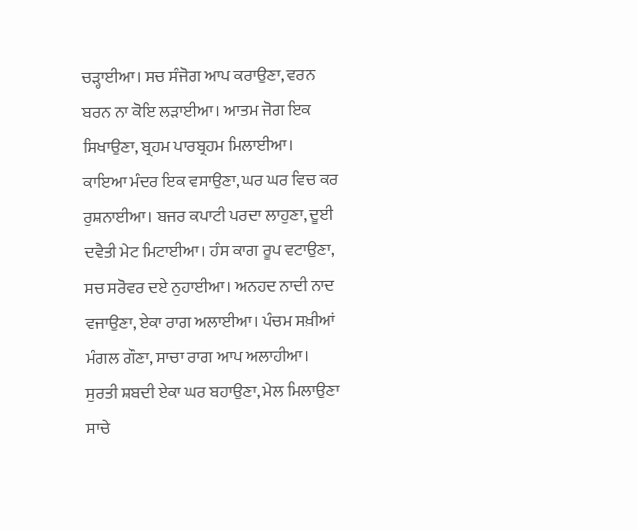ਚੜ੍ਹਾਈਆ। ਸਚ ਸੰਜੋਗ ਆਪ ਕਰਾਉਣਾ, ਵਰਨ ਬਰਨ ਨਾ ਕੋਇ ਲੜਾਈਆ। ਆਤਮ ਜੋਗ ਇਕ ਸਿਖਾਉਣਾ, ਬ੍ਰਹਮ ਪਾਰਬ੍ਰਹਮ ਮਿਲਾਈਆ। ਕਾਇਆ ਮੰਦਰ ਇਕ ਵਸਾਉਣਾ, ਘਰ ਘਰ ਵਿਚ ਕਰ ਰੁਸ਼ਨਾਈਆ। ਬਜਰ ਕਪਾਟੀ ਪਰਦਾ ਲਾਹੁਣਾ, ਦੂਈ ਦਵੈਤੀ ਮੇਟ ਮਿਟਾਈਆ। ਹੰਸ ਕਾਗ ਰੂਪ ਵਟਾਉਣਾ, ਸਚ ਸਰੋਵਰ ਦਏ ਨੁਹਾਈਆ। ਅਨਹਦ ਨਾਦੀ ਨਾਦ ਵਜਾਉਣਾ, ਏਕਾ ਰਾਗ ਅਲਾਈਆ। ਪੰਚਮ ਸਖ਼ੀਆਂ ਮੰਗਲ ਗੌਣਾ, ਸਾਚਾ ਰਾਗ ਆਪ ਅਲਾਹੀਆ। ਸੁਰਤੀ ਸ਼ਬਦੀ ਏਕਾ ਘਰ ਬਹਾਉਣਾ, ਮੇਲ ਮਿਲਾਉਣਾ ਸਾਚੇ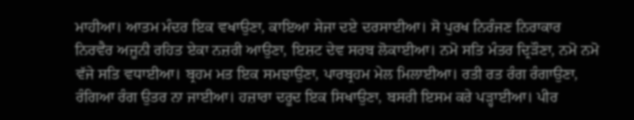ਮਾਹੀਆ। ਆਤਮ ਮੰਦਰ ਇਕ ਵਖਾਉਣਾ, ਕਾਇਆ ਸੇਜਾ ਦਏ ਦਰਸਾਈਆ। ਸੋ ਪੁਰਖ ਨਿਰੰਜਣ ਨਿਰਾਕਾਰ ਨਿਰਵੈਰ ਅਜੂਨੀ ਰਹਿਤ ਏਕਾ ਨਜ਼ਰੀ ਆਉਣਾ, ਇਸ਼ਟ ਦੇਵ ਸਰਬ ਲੋਕਾਈਆ। ਨਮੋ ਸਤਿ ਮੰਤਰ ਦ੍ਰਿੜੌਣਾ, ਨਮੋ ਨਮੋ ਵੱਜੇ ਸਤਿ ਵਧਾਈਆ। ਬ੍ਰਹਮ ਮਤ ਇਕ ਸਮਝਾਉਣਾ, ਪਾਰਬ੍ਰਹਮ ਮੇਲ ਮਿਲਾਈਆ। ਰਤੀ ਰਤ ਰੰਗ ਰੰਗਾਉਣਾ, ਰੰਗਿਆ ਰੰਗ ਉਤਰ ਨਾ ਜਾਈਆ। ਹਜ਼ਾਰਾ ਦਰੂਦ ਇਕ ਸਿਖਾਉਣਾ, ਬਸਰੀ ਇਸਮ ਕਰੇ ਪੜ੍ਹਾਈਆ। ਪੀਰ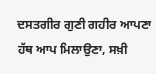ਦਸਤਗੀਰ ਗੁਣੀ ਗਹੀਰ ਆਪਣਾ ਹੱਥ ਆਪ ਮਿਲਾਉਣਾ, ਸਖ਼ੀ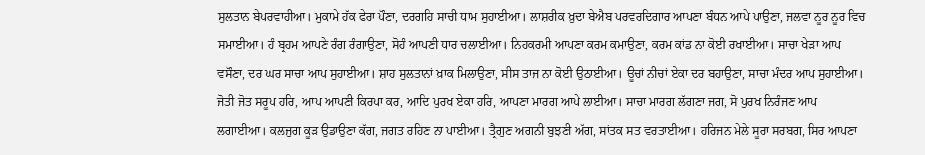ਸੁਲਤਾਨ ਬੇਪਰਵਾਹੀਆ। ਮੁਕਾਮੇ ਹੱਕ ਫੇਰਾ ਪੌਣਾ, ਦਰਗਹਿ ਸਾਚੀ ਧਾਮ ਸੁਹਾਈਆ। ਲਾਸ਼ਰੀਕ ਖ਼ੁਦਾ ਬੇਐਬ ਪਰਵਰਦਿਗਾਰ ਆਪਣਾ ਬੰਧਨ ਆਪੇ ਪਾਉਣਾ, ਜਲਵਾ ਨੂਰ ਨੂਰ ਵਿਚ ਸਮਾਈਆ। ਹੰ ਬ੍ਰਹਮ ਆਪਣੇ ਰੰਗ ਰੰਗਾਉਣਾ, ਸੋਹੰ ਆਪਣੀ ਧਾਰ ਚਲਾਈਆ। ਨਿਹਕਰਮੀ ਆਪਣਾ ਕਰਮ ਕਮਾਉਣਾ, ਕਰਮ ਕਾਂਡ ਨਾ ਕੋਈ ਰਖਾਈਆ। ਸਾਚਾ ਖੇੜਾ ਆਪ ਵਸੌਣਾ, ਦਰ ਘਰ ਸਾਚਾ ਆਪ ਸੁਹਾਈਆ। ਸ਼ਾਹ ਸੁਲਤਾਨਾਂ ਖ਼ਾਕ ਮਿਲਾਉਣਾ, ਸੀਸ ਤਾਜ ਨਾ ਕੋਈ ਉਠਾਈਆ। ਊਚਾਂ ਨੀਚਾਂ ਏਕਾ ਦਰ ਬਹਾਉਣਾ, ਸਾਚਾ ਮੰਦਰ ਆਪ ਸੁਹਾਈਆ। ਜੋਤੀ ਜੋਤ ਸਰੂਪ ਹਰਿ, ਆਪ ਆਪਣੀ ਕਿਰਪਾ ਕਰ, ਆਦਿ ਪੁਰਖ ਏਕਾ ਹਰਿ, ਆਪਣਾ ਮਾਰਗ ਆਪੇ ਲਾਈਆ। ਸਾਚਾ ਮਾਰਗ ਲੱਗਣਾ ਜਗ, ਸੋ ਪੁਰਖ ਨਿਰੰਜਣ ਆਪ ਲਗਾਈਆ। ਕਲਜੁਗ ਕੂੜ ਉਡਾਉਣਾ ਕੱਗ, ਜਗਤ ਰਹਿਣ ਨਾ ਪਾਈਆ। ਤ੍ਰੈਗੁਣ ਅਗਨੀ ਬੁਝਣੀ ਅੱਗ, ਸਾਂਤਕ ਸਤ ਵਰਤਾਈਆ। ਹਰਿਜਨ ਮੇਲੇ ਸੂਰਾ ਸਰਬਗ, ਸਿਰ ਆਪਣਾ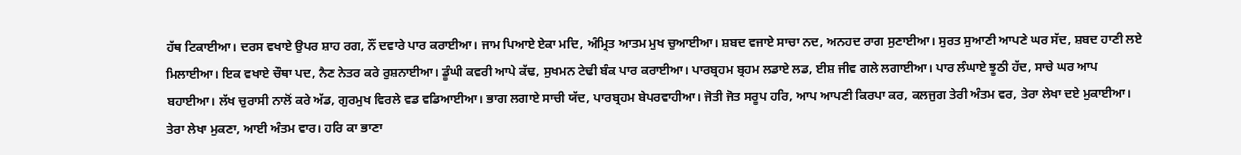ਹੱਥ ਟਿਕਾਈਆ। ਦਰਸ ਵਖਾਏ ਉਪਰ ਸ਼ਾਹ ਰਗ, ਨੌਂ ਦਵਾਰੇ ਪਾਰ ਕਰਾਈਆ। ਜਾਮ ਪਿਆਏ ਏਕਾ ਮਦਿ, ਅੰਮ੍ਰਿਤ ਆਤਮ ਮੁਖ ਚੁਆਈਆ। ਸ਼ਬਦ ਵਜਾਏ ਸਾਚਾ ਨਦ, ਅਨਹਦ ਰਾਗ ਸੁਣਾਈਆ। ਸੁਰਤ ਸੁਆਣੀ ਆਪਣੇ ਘਰ ਸੱਦ, ਸ਼ਬਦ ਹਾਣੀ ਲਏ ਮਿਲਾਈਆ। ਇਕ ਵਖਾਏ ਚੌਥਾ ਪਦ, ਨੈਣ ਨੇਤਰ ਕਰੇ ਰੁਸ਼ਨਾਈਆ। ਡੂੰਘੀ ਕਵਰੀ ਆਪੇ ਕੱਢ, ਸੁਖਮਨ ਟੇਢੀ ਬੰਕ ਪਾਰ ਕਰਾਈਆ। ਪਾਰਬ੍ਰਹਮ ਬ੍ਰਹਮ ਲਡਾਏ ਲਡ, ਈਸ਼ ਜੀਵ ਗਲੇ ਲਗਾਈਆ। ਪਾਰ ਲੰਘਾਏ ਝੂਠੀ ਹੱਦ, ਸਾਚੇ ਘਰ ਆਪ ਬਹਾਈਆ। ਲੱਖ ਚੁਰਾਸੀ ਨਾਲੋਂ ਕਰੇ ਅੱਡ, ਗੁਰਮੁਖ ਵਿਰਲੇ ਵਡ ਵਡਿਆਈਆ। ਭਾਗ ਲਗਾਏ ਸਾਚੀ ਯੱਦ, ਪਾਰਬ੍ਰਹਮ ਬੇਪਰਵਾਹੀਆ। ਜੋਤੀ ਜੋਤ ਸਰੂਪ ਹਰਿ, ਆਪ ਆਪਣੀ ਕਿਰਪਾ ਕਰ, ਕਲਜੁਗ ਤੇਰੀ ਅੰਤਮ ਵਰ, ਤੇਰਾ ਲੇਖਾ ਦਏ ਮੁਕਾਈਆ। ਤੇਰਾ ਲੇਖਾ ਮੁਕਣਾ, ਆਈ ਅੰਤਮ ਵਾਰ। ਹਰਿ ਕਾ ਭਾਣਾ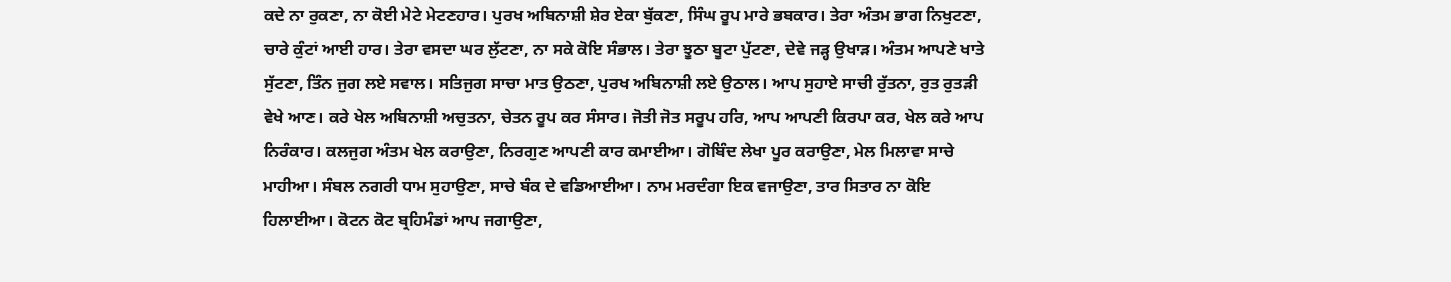ਕਦੇ ਨਾ ਰੁਕਣਾ, ਨਾ ਕੋਈ ਮੇਟੇ ਮੇਟਣਹਾਰ। ਪੁਰਖ ਅਬਿਨਾਸ਼ੀ ਸ਼ੇਰ ਏਕਾ ਬੁੱਕਣਾ, ਸਿੰਘ ਰੂਪ ਮਾਰੇ ਭਬਕਾਰ। ਤੇਰਾ ਅੰਤਮ ਭਾਗ ਨਿਖੁਟਣਾ, ਚਾਰੇ ਕੁੰਟਾਂ ਆਈ ਹਾਰ। ਤੇਰਾ ਵਸਦਾ ਘਰ ਲੁੱਟਣਾ, ਨਾ ਸਕੇ ਕੋਇ ਸੰਭਾਲ। ਤੇਰਾ ਝੂਠਾ ਬੂਟਾ ਪੁੱਟਣਾ, ਦੇਵੇ ਜੜ੍ਹ ਉਖਾੜ। ਅੰਤਮ ਆਪਣੇ ਖਾਤੇ ਸੁੱਟਣਾ, ਤਿੰਨ ਜੁਗ ਲਏ ਸਵਾਲ। ਸਤਿਜੁਗ ਸਾਚਾ ਮਾਤ ਉਠਣਾ, ਪੁਰਖ ਅਬਿਨਾਸ਼ੀ ਲਏ ਉਠਾਲ। ਆਪ ਸੁਹਾਏ ਸਾਚੀ ਰੁੱਤਨਾ, ਰੁਤ ਰੁਤੜੀ ਵੇਖੇ ਆਣ। ਕਰੇ ਖੇਲ ਅਬਿਨਾਸ਼ੀ ਅਚੁਤਨਾ, ਚੇਤਨ ਰੂਪ ਕਰ ਸੰਸਾਰ। ਜੋਤੀ ਜੋਤ ਸਰੂਪ ਹਰਿ, ਆਪ ਆਪਣੀ ਕਿਰਪਾ ਕਰ, ਖੇਲ ਕਰੇ ਆਪ ਨਿਰੰਕਾਰ। ਕਲਜੁਗ ਅੰਤਮ ਖੇਲ ਕਰਾਉਣਾ, ਨਿਰਗੁਣ ਆਪਣੀ ਕਾਰ ਕਮਾਈਆ। ਗੋਬਿੰਦ ਲੇਖਾ ਪੂਰ ਕਰਾਉਣਾ, ਮੇਲ ਮਿਲਾਵਾ ਸਾਚੇ ਮਾਹੀਆ। ਸੰਬਲ ਨਗਰੀ ਧਾਮ ਸੁਹਾਉਣਾ, ਸਾਚੇ ਬੰਕ ਦੇ ਵਡਿਆਈਆ। ਨਾਮ ਮਰਦੰਗਾ ਇਕ ਵਜਾਉਣਾ, ਤਾਰ ਸਿਤਾਰ ਨਾ ਕੋਇ ਹਿਲਾਈਆ। ਕੋਟਨ ਕੋਟ ਬ੍ਰਹਿਮੰਡਾਂ ਆਪ ਜਗਾਉਣਾ,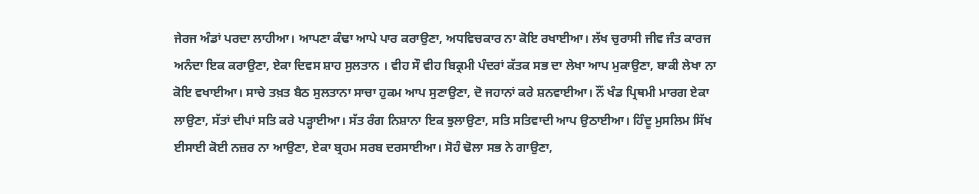ਜੇਰਜ ਅੰਡਾਂ ਪਰਦਾ ਲਾਹੀਆ। ਆਪਣਾ ਕੰਢਾ ਆਪੇ ਪਾਰ ਕਰਾਉਣਾ, ਅਧਵਿਚਕਾਰ ਨਾ ਕੋਇ ਰਖਾਈਆ। ਲੱਖ ਚੁਰਾਸੀ ਜੀਵ ਜੰਤ ਕਾਰਜ ਅਨੰਦਾ ਇਕ ਕਰਾਉਣਾ, ਏਕਾ ਦਿਵਸ ਸ਼ਾਹ ਸੁਲਤਾਨ । ਵੀਹ ਸੌ ਵੀਹ ਬਿਕ੍ਰਮੀ ਪੰਦਰਾਂ ਕੱਤਕ ਸਭ ਦਾ ਲੇਖਾ ਆਪ ਮੁਕਾਉਣਾ, ਬਾਕੀ ਲੇਖਾ ਨਾ ਕੋਇ ਵਖਾਈਆ। ਸਾਚੇ ਤਖ਼ਤ ਬੈਠ ਸੁਲਤਾਨਾ ਸਾਚਾ ਹੁਕਮ ਆਪ ਸੁਣਾਉਣਾ, ਦੋ ਜਹਾਨਾਂ ਕਰੇ ਸ਼ਨਵਾਈਆ। ਨੌਂ ਖੰਡ ਪ੍ਰਿਥਮੀ ਮਾਰਗ ਏਕਾ ਲਾਉਣਾ, ਸੱਤਾਂ ਦੀਪਾਂ ਸਤਿ ਕਰੇ ਪੜ੍ਹਾਈਆ। ਸੱਤ ਰੰਗ ਨਿਸ਼ਾਨਾ ਇਕ ਝੁਲਾਉਣਾ, ਸਤਿ ਸਤਿਵਾਦੀ ਆਪ ਉਠਾਈਆ। ਹਿੰਦੂ ਮੁਸਲਿਮ ਸਿੱਖ ਈਸਾਈ ਕੋਈ ਨਜ਼ਰ ਨਾ ਆਉਣਾ, ਏਕਾ ਬ੍ਰਹਮ ਸਰਬ ਦਰਸਾਈਆ। ਸੋਹੰ ਢੋਲਾ ਸਭ ਨੇ ਗਾਉਣਾ,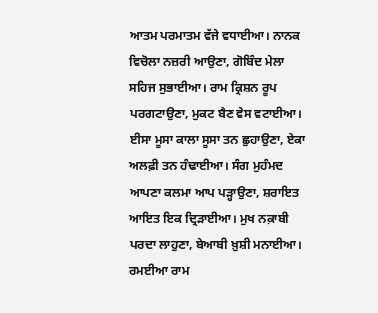ਆਤਮ ਪਰਮਾਤਮ ਵੱਜੇ ਵਧਾਈਆ। ਨਾਨਕ ਵਿਚੋਲਾ ਨਜ਼ਰੀ ਆਉਣਾ, ਗੋਬਿੰਦ ਮੇਲਾ ਸਹਿਜ ਸੁਭਾਈਆ। ਰਾਮ ਕ੍ਰਿਸ਼ਨ ਰੂਪ ਪਰਗਟਾਉਣਾ, ਮੁਕਟ ਬੈਣ ਵੇਸ ਵਟਾਈਆ। ਈਸਾ ਮੂਸਾ ਕਾਲਾ ਸੂਸਾ ਤਨ ਛੁਹਾਉਣਾ, ਏਕਾ ਅਲਫ਼ੀ ਤਨ ਹੰਢਾਈਆ। ਸੰਗ ਮੁਹੰਮਦ ਆਪਣਾ ਕਲਮਾ ਆਪ ਪੜ੍ਹਾਉਣਾ, ਸ਼ਰਾਇਤ ਆਇਤ ਇਕ ਦ੍ਰਿੜਾਈਆ। ਮੁਖ ਨਕ਼ਾਬੀ ਪਰਦਾ ਲਾਹੁਣਾ, ਬੇਆਬੀ ਖ਼ੁਸ਼ੀ ਮਨਾਈਆ। ਰਮਈਆ ਰਾਮ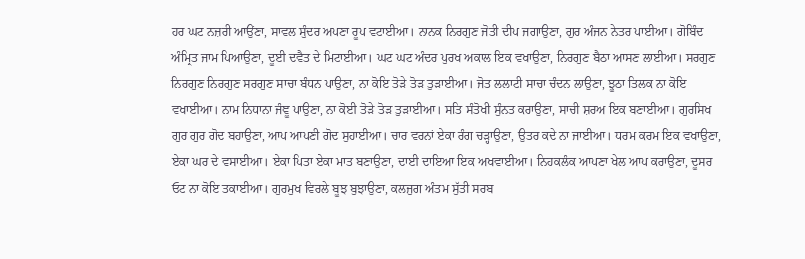ਹਰ ਘਟ ਨਜ਼ਰੀ ਆਉਂਣਾ, ਸਾਵਲ ਸੁੰਦਰ ਅਪਣਾ ਰੂਪ ਵਟਾਈਆ। ਨਾਨਕ ਨਿਰਗੁਣ ਜੋਤੀ ਦੀਪ ਜਗਾਉਣਾ, ਗੁਰ ਅੰਜਨ ਨੇਤਰ ਪਾਈਆ। ਗੋਬਿੰਦ ਅੰਮ੍ਰਿਤ ਜਾਮ ਪਿਆਉਣਾ, ਦੂਈ ਦਵੈਤ ਦੇ ਮਿਟਾਈਆ। ਘਟ ਘਟ ਅੰਦਰ ਪੁਰਖ ਅਕਾਲ ਇਕ ਵਖਾਉਣਾ, ਨਿਰਗੁਣ ਬੈਠਾ ਆਸਣ ਲਾਈਆ। ਸਰਗੁਣ ਨਿਰਗੁਣ ਨਿਰਗੁਣ ਸਰਗੁਣ ਸਾਚਾ ਬੰਧਨ ਪਾਉਣਾ, ਨਾ ਕੋਇ ਤੋੜੇ ਤੋੜ ਤੁੜਾਈਆ। ਜੋਤ ਲਲਾਟੀ ਸਾਚਾ ਚੰਦਨ ਲਾਉਣਾ, ਝੂਠਾ ਤਿਲਕ ਨਾ ਕੋਇ ਵਖਾਈਆ। ਨਾਮ ਨਿਧਾਨਾ ਜੰਞੂ ਪਾਉਣਾ, ਨਾ ਕੋਈ ਤੋੜੇ ਤੋੜ ਤੁੜਾਈਆ। ਸਤਿ ਸੰਤੋਖੀ ਸੁੰਨਤ ਕਰਾਉਣਾ, ਸਾਚੀ ਸ਼ਰਅ ਇਕ ਬਣਾਈਆ। ਗੁਰਸਿਖ ਗੁਰ ਗੁਰ ਗੋਦ ਬਹਾਉਣਾ, ਆਪ ਆਪਣੀ ਗੋਦ ਸੁਹਾਈਆ। ਚਾਰ ਵਰਨਾਂ ਏਕਾ ਰੰਗ ਚੜ੍ਹਾਉਣਾ, ਉਤਰ ਕਦੇ ਨਾ ਜਾਈਆ। ਧਰਮ ਕਰਮ ਇਕ ਵਖਾਉਣਾ, ਏਕਾ ਘਰ ਦੇ ਵਸਾਈਆ। ਏਕਾ ਪਿਤਾ ਏਕਾ ਮਾਤ ਬਣਾਉਣਾ, ਦਾਈ ਦਾਇਆ ਇਕ ਅਖਵਾਈਆ। ਨਿਹਕਲੰਕ ਆਪਣਾ ਖੇਲ ਆਪ ਕਰਾਉਣਾ, ਦੂਸਰ ਓਟ ਨਾ ਕੋਇ ਤਕਾਈਆ। ਗੁਰਮੁਖ ਵਿਰਲੇ ਬੂਝ ਬੁਝਾਉਣਾ, ਕਲਜੁਗ ਅੰਤਮ ਸੁੱਤੀ ਸਰਬ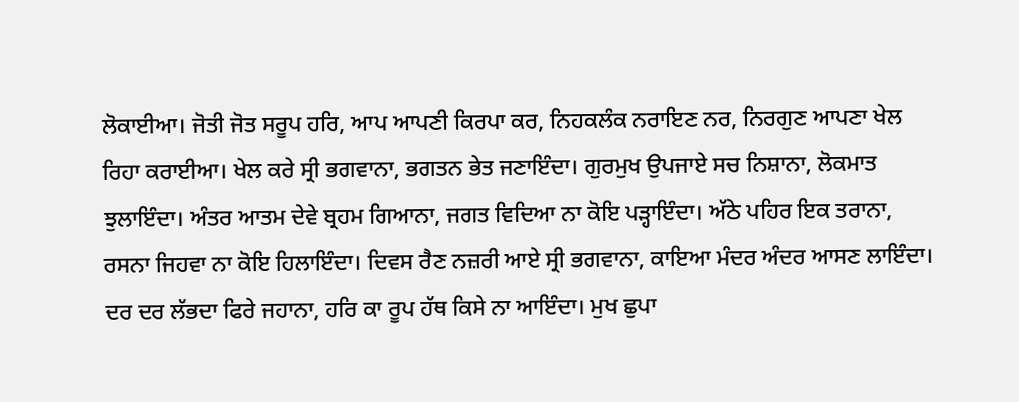ਲੋਕਾਈਆ। ਜੋਤੀ ਜੋਤ ਸਰੂਪ ਹਰਿ, ਆਪ ਆਪਣੀ ਕਿਰਪਾ ਕਰ, ਨਿਹਕਲੰਕ ਨਰਾਇਣ ਨਰ, ਨਿਰਗੁਣ ਆਪਣਾ ਖੇਲ ਰਿਹਾ ਕਰਾਈਆ। ਖੇਲ ਕਰੇ ਸ੍ਰੀ ਭਗਵਾਨਾ, ਭਗਤਨ ਭੇਤ ਜਣਾਇੰਦਾ। ਗੁਰਮੁਖ ਉਪਜਾਏ ਸਚ ਨਿਸ਼ਾਨਾ, ਲੋਕਮਾਤ ਝੁਲਾਇੰਦਾ। ਅੰਤਰ ਆਤਮ ਦੇਵੇ ਬ੍ਰਹਮ ਗਿਆਨਾ, ਜਗਤ ਵਿਦਿਆ ਨਾ ਕੋਇ ਪੜ੍ਹਾਇੰਦਾ। ਅੱਠੇ ਪਹਿਰ ਇਕ ਤਰਾਨਾ, ਰਸਨਾ ਜਿਹਵਾ ਨਾ ਕੋਇ ਹਿਲਾਇੰਦਾ। ਦਿਵਸ ਰੈਣ ਨਜ਼ਰੀ ਆਏ ਸ੍ਰੀ ਭਗਵਾਨਾ, ਕਾਇਆ ਮੰਦਰ ਅੰਦਰ ਆਸਣ ਲਾਇੰਦਾ। ਦਰ ਦਰ ਲੱਭਦਾ ਫਿਰੇ ਜਹਾਨਾ, ਹਰਿ ਕਾ ਰੂਪ ਹੱਥ ਕਿਸੇ ਨਾ ਆਇੰਦਾ। ਮੁਖ ਛੁਪਾ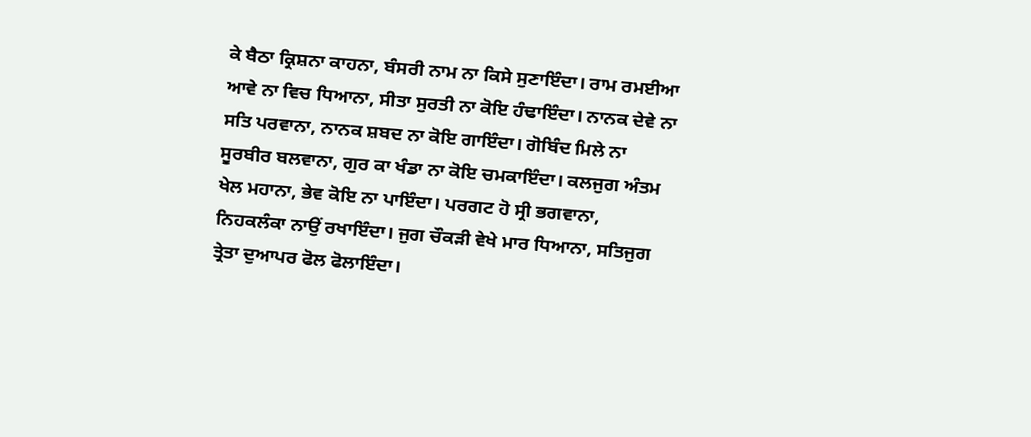ਕੇ ਬੈਠਾ ਕ੍ਰਿਸ਼ਨਾ ਕਾਹਨਾ, ਬੰਸਰੀ ਨਾਮ ਨਾ ਕਿਸੇ ਸੁਣਾਇੰਦਾ। ਰਾਮ ਰਮਈਆ ਆਵੇ ਨਾ ਵਿਚ ਧਿਆਨਾ, ਸੀਤਾ ਸੁਰਤੀ ਨਾ ਕੋਇ ਹੰਢਾਇੰਦਾ। ਨਾਨਕ ਦੇਵੇ ਨਾ ਸਤਿ ਪਰਵਾਨਾ, ਨਾਨਕ ਸ਼ਬਦ ਨਾ ਕੋਇ ਗਾਇੰਦਾ। ਗੋਬਿੰਦ ਮਿਲੇ ਨਾ ਸੂਰਬੀਰ ਬਲਵਾਨਾ, ਗੁਰ ਕਾ ਖੰਡਾ ਨਾ ਕੋਇ ਚਮਕਾਇੰਦਾ। ਕਲਜੁਗ ਅੰਤਮ ਖੇਲ ਮਹਾਨਾ, ਭੇਵ ਕੋਇ ਨਾ ਪਾਇੰਦਾ। ਪਰਗਟ ਹੋ ਸ੍ਰੀ ਭਗਵਾਨਾ, ਨਿਹਕਲੰਕਾ ਨਾਉਂ ਰਖਾਇੰਦਾ। ਜੁਗ ਚੌਕੜੀ ਵੇਖੇ ਮਾਰ ਧਿਆਨਾ, ਸਤਿਜੁਗ ਤ੍ਰੇਤਾ ਦੁਆਪਰ ਫੋਲ ਫੋਲਾਇੰਦਾ।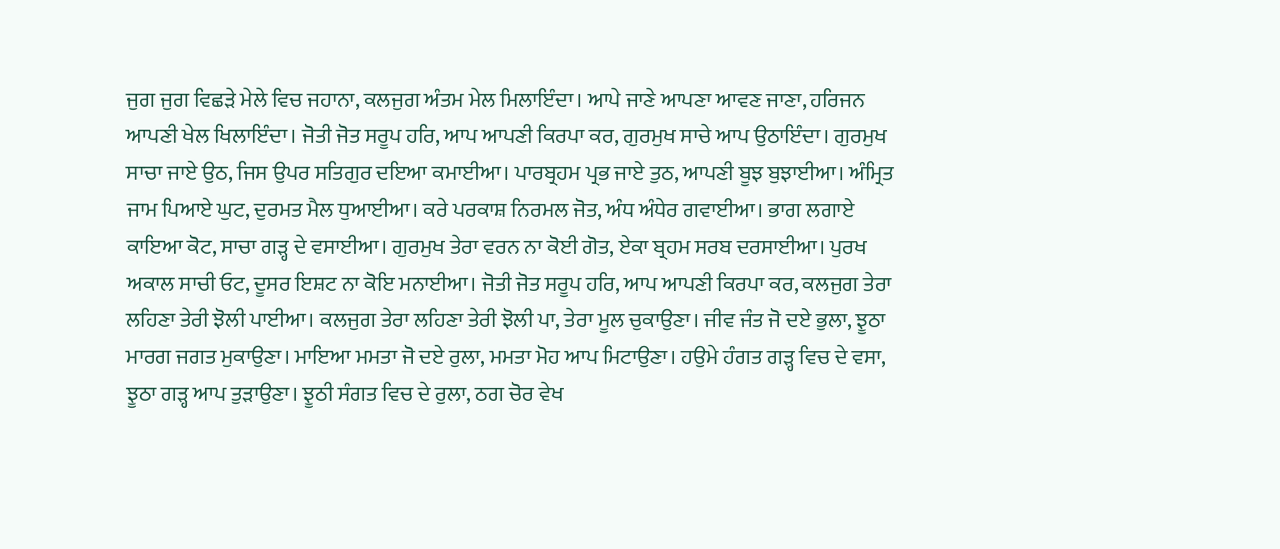ਜੁਗ ਜੁਗ ਵਿਛੜੇ ਮੇਲੇ ਵਿਚ ਜਹਾਨਾ, ਕਲਜੁਗ ਅੰਤਮ ਮੇਲ ਮਿਲਾਇੰਦਾ। ਆਪੇ ਜਾਣੇ ਆਪਣਾ ਆਵਣ ਜਾਣਾ, ਹਰਿਜਨ ਆਪਣੀ ਖੇਲ ਖਿਲਾਇੰਦਾ। ਜੋਤੀ ਜੋਤ ਸਰੂਪ ਹਰਿ, ਆਪ ਆਪਣੀ ਕਿਰਪਾ ਕਰ, ਗੁਰਮੁਖ ਸਾਚੇ ਆਪ ਉਠਾਇੰਦਾ। ਗੁਰਮੁਖ ਸਾਚਾ ਜਾਏ ਉਠ, ਜਿਸ ਉਪਰ ਸਤਿਗੁਰ ਦਇਆ ਕਮਾਈਆ। ਪਾਰਬ੍ਰਹਮ ਪ੍ਰਭ ਜਾਏ ਤੁਠ, ਆਪਣੀ ਬੂਝ ਬੁਝਾਈਆ। ਅੰਮ੍ਰਿਤ ਜਾਮ ਪਿਆਏ ਘੁਟ, ਦੁਰਮਤ ਮੈਲ ਧੁਆਈਆ। ਕਰੇ ਪਰਕਾਸ਼ ਨਿਰਮਲ ਜੋਤ, ਅੰਧ ਅੰਧੇਰ ਗਵਾਈਆ। ਭਾਗ ਲਗਾਏ ਕਾਇਆ ਕੋਟ, ਸਾਚਾ ਗੜ੍ਹ ਦੇ ਵਸਾਈਆ। ਗੁਰਮੁਖ ਤੇਰਾ ਵਰਨ ਨਾ ਕੋਈ ਗੋਤ, ਏਕਾ ਬ੍ਰਹਮ ਸਰਬ ਦਰਸਾਈਆ। ਪੁਰਖ ਅਕਾਲ ਸਾਚੀ ਓਟ, ਦੂਸਰ ਇਸ਼ਟ ਨਾ ਕੋਇ ਮਨਾਈਆ। ਜੋਤੀ ਜੋਤ ਸਰੂਪ ਹਰਿ, ਆਪ ਆਪਣੀ ਕਿਰਪਾ ਕਰ, ਕਲਜੁਗ ਤੇਰਾ ਲਹਿਣਾ ਤੇਰੀ ਝੋਲੀ ਪਾਈਆ। ਕਲਜੁਗ ਤੇਰਾ ਲਹਿਣਾ ਤੇਰੀ ਝੋਲੀ ਪਾ, ਤੇਰਾ ਮੂਲ ਚੁਕਾਉਣਾ। ਜੀਵ ਜੰਤ ਜੋ ਦਏ ਭੁਲਾ, ਝੂਠਾ ਮਾਰਗ ਜਗਤ ਮੁਕਾਉਣਾ। ਮਾਇਆ ਮਮਤਾ ਜੋ ਦਏ ਰੁਲਾ, ਮਮਤਾ ਮੋਹ ਆਪ ਮਿਟਾਉਣਾ। ਹਉਮੇ ਹੰਗਤ ਗੜ੍ਹ ਵਿਚ ਦੇ ਵਸਾ, ਝੂਠਾ ਗੜ੍ਹ ਆਪ ਤੁੜਾਉਣਾ। ਝੂਠੀ ਸੰਗਤ ਵਿਚ ਦੇ ਰੁਲਾ, ਠਗ ਚੋਰ ਵੇਖ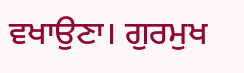ਵਖਾਉਣਾ। ਗੁਰਮੁਖ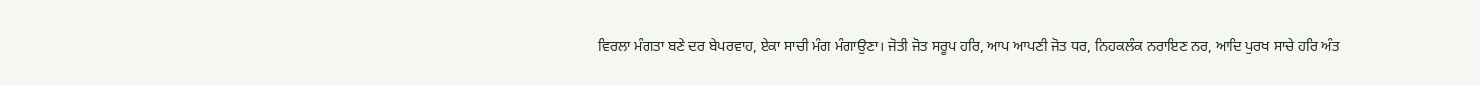ਵਿਰਲਾ ਮੰਗਤਾ ਬਣੇ ਦਰ ਬੇਪਰਵਾਹ, ਏਕਾ ਸਾਚੀ ਮੰਗ ਮੰਗਾਉਣਾ। ਜੋਤੀ ਜੋਤ ਸਰੂਪ ਹਰਿ, ਆਪ ਆਪਣੀ ਜੋਤ ਧਰ, ਨਿਹਕਲੰਕ ਨਰਾਇਣ ਨਰ, ਆਦਿ ਪੁਰਖ ਸਾਚੇ ਹਰਿ ਅੰਤ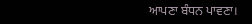ਆਪਣਾ ਬੰਧਨ ਪਾਵਣਾ।